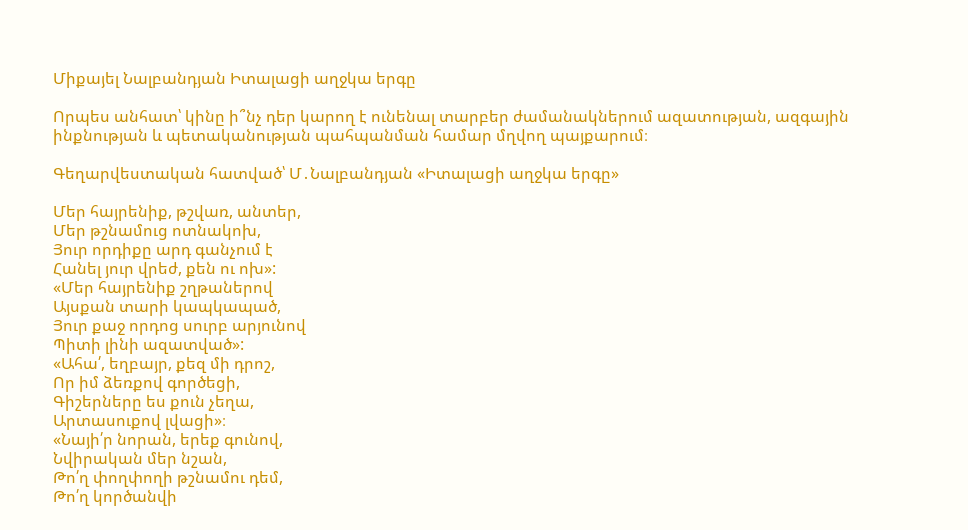Միքայել Նալբանդյան Իտալացի աղջկա երգը

Որպես անհատ՝ կինը ի՞նչ դեր կարող է ունենալ տարբեր ժամանակներում ազատության, ազգային ինքնության և պետականության պահպանման համար մղվող պայքարում։

Գեղարվեստական հատված՝ Մ․Նալբանդյան «Իտալացի աղջկա երգը»

Մեր հայրենիք, թշվառ, անտեր,
Մեր թշնամուց ոտնակոխ,
Յուր որդիքը արդ գանչում է
Հանել յուր վրեժ, քեն ու ոխ»:
«Մեր հայրենիք շղթաներով
Այսքան տարի կապկապած,
Յուր քաջ որդոց սուրբ արյունով
Պիտի լինի ազատված»:
«Ահա՛, եղբայր, քեզ մի դրոշ,
Որ իմ ձեռքով գործեցի,
Գիշերները ես քուն չեղա,
Արտասուքով լվացի»։
«Նայի՛ր նորան, երեք գունով,
Նվիրական մեր նշան,
Թո՛ղ փողփողի թշնամու դեմ,
Թո՛ղ կործանվի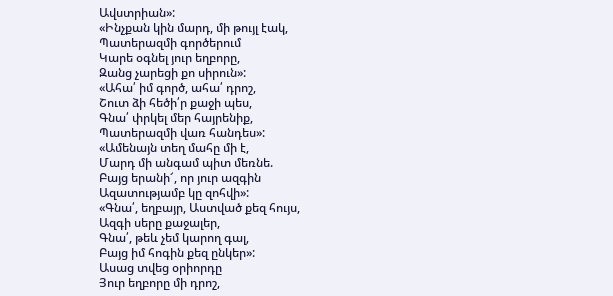Ավստրիան»:
«Ինչքան կին մարդ, մի թույլ էակ,
Պատերազմի գործերում
Կարե օգնել յուր եղբորը,
Զանց չարեցի քո սիրուն»:
«Ահա՛ իմ գործ, ահա՛ դրոշ,
Շուտ ձի հեծի՛ր քաջի պես,
Գնա՛ փրկել մեր հայրենիք,
Պատերազմի վառ հանդես»:
«Ամենայն տեղ մահը մի է,
Մարդ մի անգամ պիտ մեռնե.
Բայց երանի՜, որ յուր ազգին
Ազատությամբ կը զոհվի»:
«Գնա՛, եղբայր, Աստված քեզ հույս,
Ազգի սերը քաջալեր,
Գնա՛, թեև չեմ կարող գալ,
Բայց իմ հոգին քեզ ընկեր»:
Ասաց տվեց օրիորդը
Յուր եղբորը մի դրոշ,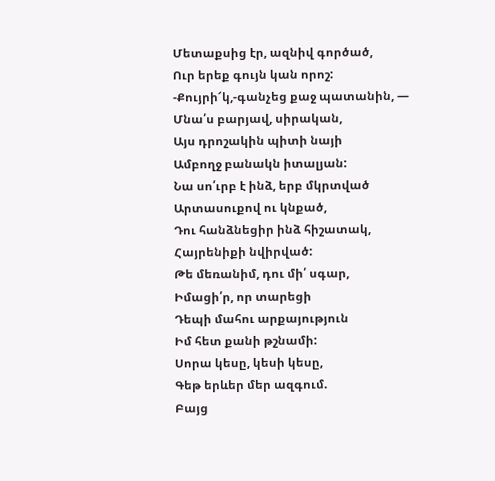Մետաքսից էր, ազնիվ գործած,
Ուր երեք գույն կան որոշ:
-Քույրի՜կ,-գանչեց քաջ պատանին, —
Մնա՛ս բարյավ, սիրական,
Այս դրոշակին պիտի նայի
Ամբողջ բանակն իտալյան:
Նա սո՛ւրբ է ինձ, երբ մկրտված
Արտասուքով ու կնքած,
Դու հանձնեցիր ինձ հիշատակ,
Հայրենիքի նվիրված:
Թե մեռանիմ, դու մի՛ սգար,
Իմացի՛ր, որ տարեցի
Դեպի մահու արքայություն
Իմ հետ քանի թշնամի:
Սորա կեսը, կեսի կեսը,
Գեթ երևեր մեր ազգում.
Բայց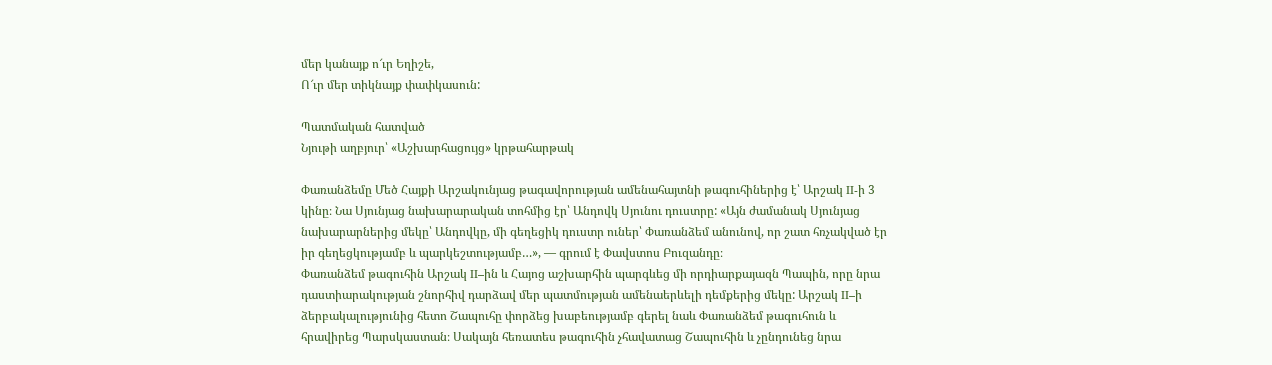մեր կանայք ո՜ւր Եղիշե,
Ո՜ւր մեր տիկնայք փափկասուն:

Պատմական հատված
Նյութի աղբյուր՝ «Աշխարհացույց» կրթահարթակ

Փառանձեմը Մեծ Հայքի Արշակունյաց թագավորության ամենահայտնի թագուհիներից է՝ Արշակ II-ի 3 կինը։ Նա Սյունյաց նախարարական տոհմից էր՝ Անդովկ Սյունու դուստրը: «Այն ժամանակ Սյունյաց նախարարներից մեկը՝ Անդովկը, մի գեղեցիկ դուստր ուներ՝ Փառանձեմ անունով, որ շատ հռչակված էր իր գեղեցկությամբ և պարկեշտությամբ…», — գրում է Փավստոս Բուզանդը։
Փառանձեմ թագուհին Արշակ II–ին և Հայոց աշխարհին պարգևեց մի որդիարքայազն Պապին, որը նրա դաստիարակության շնորհիվ դարձավ մեր պատմության ամենաերևելի դեմքերից մեկը: Արշակ II–ի ձերբակալությունից հետո Շապուհը փորձեց խաբեությամբ գերել նաև Փառանձեմ թագուհուն և հրավիրեց Պարսկաստան։ Սակայն հեռատես թագուհին չհավատաց Շապուհին և չընդունեց նրա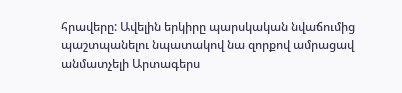հրավերը: Ավելին երկիրը պարսկական նվաճումից պաշտպանելու նպատակով նա զորքով ամրացավ անմատչելի Արտագերս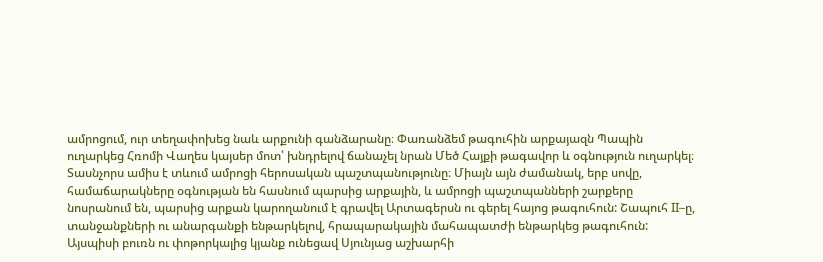ամրոցում, ուր տեղափոխեց նաև արքունի գանձարանը։ Փառանձեմ թագուհին արքայազն Պապին ուղարկեց Հռոմի Վաղես կայսեր մոտ՝ խնդրելով ճանաչել նրան Մեծ Հայքի թագավոր և օգնություն ուղարկել։ Տասնչորս ամիս է տևում ամրոցի հերոսական պաշտպանությունը։ Միայն այն ժամանակ, երբ սովը, համաճարակները օգնության են հասնում պարսից արքային, և ամրոցի պաշտպանների շարքերը նոսրանում են, պարսից արքան կարողանում է գրավել Արտագերսն ու գերել հայոց թագուհուն: Շապուհ II–ը, տանջանքների ու անարգանքի ենթարկելով, հրապարակային մահապատժի ենթարկեց թագուհուն:
Այսպիսի բուռն ու փոթորկալից կյանք ունեցավ Սյունյաց աշխարհի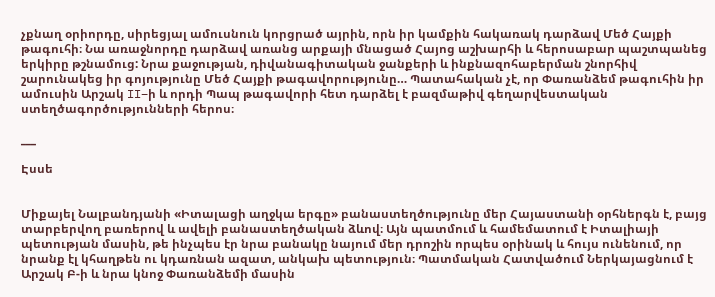չքնաղ օրիորդը, սիրեցյալ ամուսնուն կորցրած այրին, որն իր կամքին հակառակ դարձավ Մեծ Հայքի թագուհի։ Նա առաջնորդը դարձավ առանց արքայի մնացած Հայոց աշխարհի և հերոսաբար պաշտպանեց երկիրը թշնամուց: Նրա քաջության, դիվանագիտական ջանքերի և ինքնազոհաբերման շնորհիվ շարունակեց իր գոյությունը Մեծ Հայքի թագավորությունը… Պատահական չէ, որ Փառանձեմ թագուհին իր ամուսին Արշակ II–ի և որդի Պապ թագավորի հետ դարձել է բազմաթիվ գեղարվեստական ստեղծագործությունների հերոս։

___

Էսսե


Միքայել Նալբանդյանի «Իտալացի աղջկա երգը» բանաստեղծությունը մեր Հայաստանի օրհներգն է, բայց տարբերվող բառերով և ավելի բանաստեղծական ձևով։ Այն պատմում և համեմատում է Իտալիայի պետության մասին, թե ինչպես էր նրա բանակը նայում մեր դրոշին որպես օրինակ և հույս ունենում, որ նրանք էլ կհաղթեն ու կդառնան ազատ, անկախ պետություն։ Պատմական Հատվածում Ներկայացնում է Արշակ Բ-ի և նրա կնոջ Փառանձեմի մասին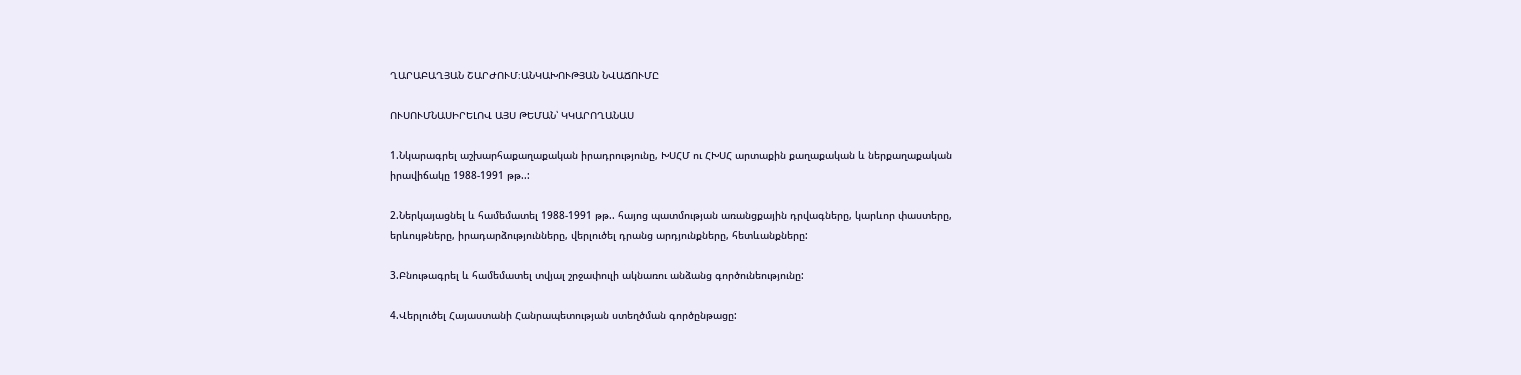ՂԱՐԱԲԱՂՅԱՆ ՇԱՐԺՈՒՄ։ԱՆԿԱԽՈՒԹՅԱՆ ՆՎԱՃՈՒՄԸ

ՈՒՍՈՒՄՆԱՍԻՐԵԼՈՎ ԱՅՍ ԹԵՄԱՆ՝ ԿԿԱՐՈՂԱՆԱՍ

1.Նկարագրել աշխարհաքաղաքական իրադրությունը, ԽՍՀՄ ու ՀԽՍՀ արտաքին քաղաքական և ներքաղաքական
իրավիճակը 1988-1991 թթ..:

2.Ներկայացնել և համեմատել 1988-1991 թթ.. հայոց պատմության առանցքային դրվագները, կարևոր փաստերը,
երևույթները, իրադարձությունները, վերլուծել դրանց արդյունքները, հետևանքները:

3.Բնութագրել և համեմատել տվյալ շրջափուլի ակնառու անձանց գործունեությունը:

4.Վերլուծել Հայաստանի Հանրապետության ստեղծման գործընթացը: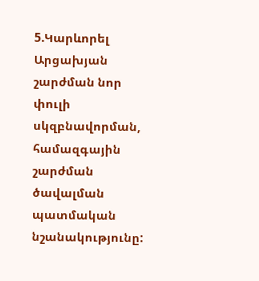5.Կարևորել Արցախյան շարժման նոր փուլի սկզբնավորման, համազգային շարժման ծավալման պատմական
նշանակությունը: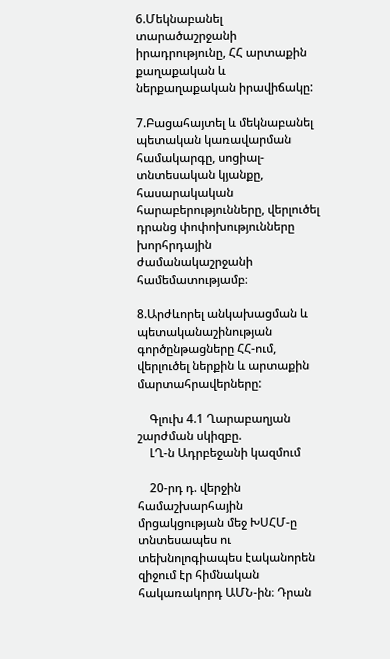6.Մեկնաբանել տարածաշրջանի իրադրությունը, ՀՀ արտաքին քաղաքական և ներքաղաքական իրավիճակը:

7.Բացահայտել և մեկնաբանել պետական կառավարման համակարգը, սոցիալ-տնտեսական կյանքը,
հասարակական հարաբերությունները, վերլուծել դրանց փոփոխությունները խորհրդային ժամանակաշրջանի
համեմատությամբ։

8.Արժևորել անկախացման և պետականաշինության գործընթացները ՀՀ-ում, վերլուծել ներքին և արտաքին
մարտահրավերները:

    Գլուխ 4.1 Ղարաբաղյան շարժման սկիզբը.
    ԼՂ-ն Ադրբեջանի կազմում

    20-րդ դ. վերջին համաշխարհային մրցակցության մեջ ԽՍՀՄ-ը տնտեսապես ու տեխնոլոգիապես էականորեն զիջում էր հիմնական հակառակորդ ԱՄՆ-ին։ Դրան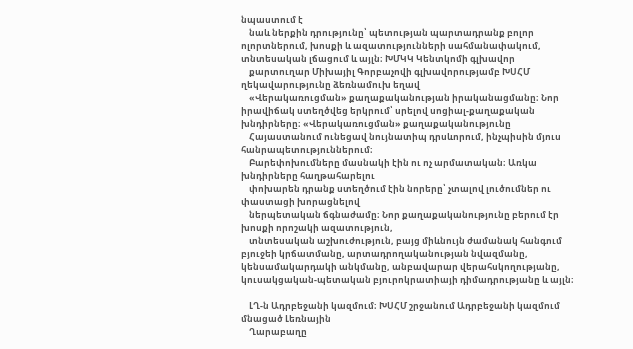նպաստում է
    նաև ներքին դրությունը՝ պետության պարտադրանք բոլոր ոլորտներում, խոսքի և ազատությունների սահմանափակում, տնտեսական լճացում և այլն։ ԽՄԿԿ Կենտկոմի գլխավոր
    քարտուղար Միխայիլ Գորբաչովի գլխավորությամբ ԽՍՀՄ ղեկավարությունը ձեռնամուխ եղավ
    «Վերակառուցման» քաղաքականության իրականացմանը։ Նոր իրավիճակ ստեղծվեց երկրում՝ սրելով սոցիալ-քաղաքական խնդիրները։ «Վերակառուցման» քաղաքականությունը
    Հայաստանում ունեցավ նույնատիպ դրսևորում, ինչպիսին մյուս հանրապետություններում։
    Բարեփոխումները մասնակի էին ու ոչ արմատական։ Առկա խնդիրները հաղթահարելու
    փոխարեն դրանք ստեղծում էին նորերը՝ չտալով լուծումներ ու փաստացի խորացնելով
    ներպետական ճգնաժամը։ Նոր քաղաքականությունը բերում էր խոսքի որոշակի ազատություն,
    տնտեսական աշխուժություն, բայց միևնույն ժամանակ հանգում բյուջեի կրճատմանը, արտադրողականության նվազմանը, կենսամակարդակի անկմանը, անբավարար վերահսկողությանը, կուսակցական-պետական բյուրոկրատիայի դիմադրությանը և այլն։

    ԼՂ-ն Ադրբեջանի կազմում։ ԽՍՀՄ շրջանում Ադրբեջանի կազմում մնացած Լեռնային
    Ղարաբաղը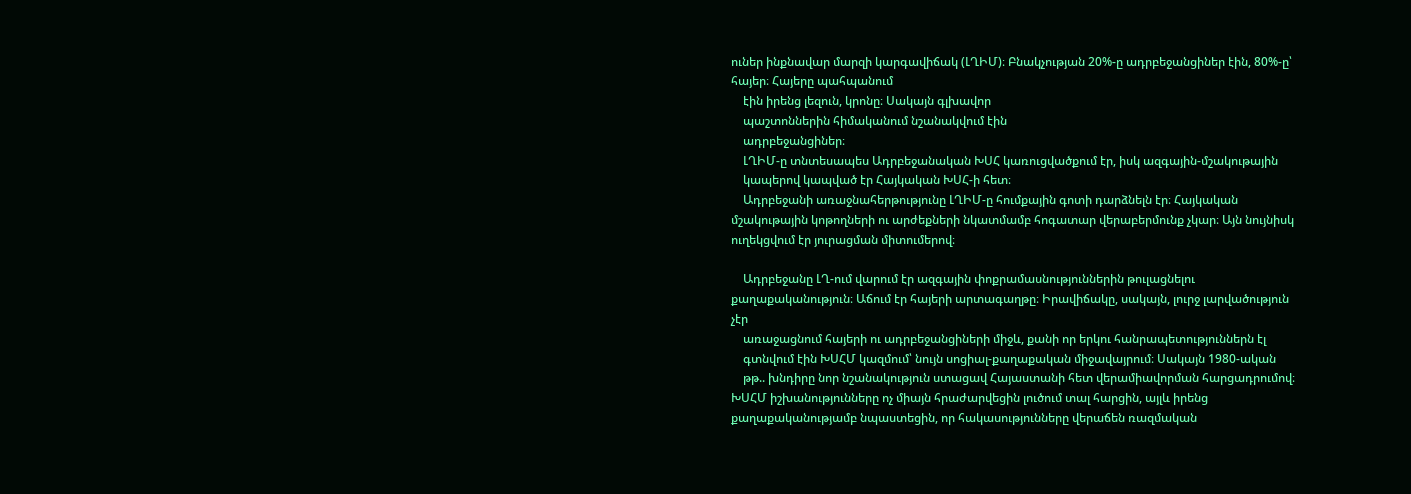ուներ ինքնավար մարզի կարգավիճակ (ԼՂԻՄ)։ Բնակչության 20%-ը ադրբեջանցիներ էին, 80%-ը՝ հայեր։ Հայերը պահպանում
    էին իրենց լեզուն, կրոնը։ Սակայն գլխավոր
    պաշտոններին հիմականում նշանակվում էին
    ադրբեջանցիներ։
    ԼՂԻՄ-ը տնտեսապես Ադրբեջանական ԽՍՀ կառուցվածքում էր, իսկ ազգային-մշակութային
    կապերով կապված էր Հայկական ԽՍՀ-ի հետ։
    Ադրբեջանի առաջնահերթությունը ԼՂԻՄ-ը հումքային գոտի դարձնելն էր։ Հայկական մշակութային կոթողների ու արժեքների նկատմամբ հոգատար վերաբերմունք չկար։ Այն նույնիսկ ուղեկցվում էր յուրացման միտումերով։

    Ադրբեջանը ԼՂ-ում վարում էր ազգային փոքրամասնություններին թուլացնելու քաղաքականություն։ Աճում էր հայերի արտագաղթը։ Իրավիճակը, սակայն, լուրջ լարվածություն չէր
    առաջացնում հայերի ու ադրբեջանցիների միջև, քանի որ երկու հանրապետություններն էլ
    գտնվում էին ԽՍՀՄ կազմում՝ նույն սոցիալ-քաղաքական միջավայրում։ Սակայն 1980-ական
    թթ.. խնդիրը նոր նշանակություն ստացավ Հայաստանի հետ վերամիավորման հարցադրումով։ ԽՍՀՄ իշխանությունները ոչ միայն հրաժարվեցին լուծում տալ հարցին, այլև իրենց քաղաքականությամբ նպաստեցին, որ հակասությունները վերաճեն ռազմական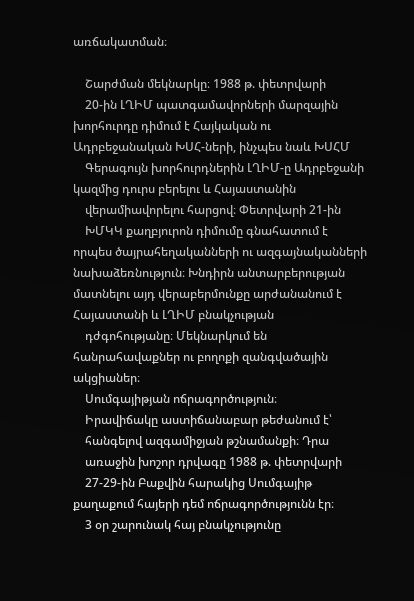առճակատման։

    Շարժման մեկնարկը։ 1988 թ. փետրվարի
    20-ին ԼՂԻՄ պատգամավորների մարզային խորհուրդը դիմում է Հայկական ու Ադրբեջանական ԽՍՀ-ների, ինչպես նաև ԽՍՀՄ
    Գերագույն խորհուրդներին ԼՂԻՄ-ը Ադրբեջանի կազմից դուրս բերելու և Հայաստանին
    վերամիավորելու հարցով։ Փետրվարի 21‑ին
    ԽՄԿԿ քաղբյուրոն դիմումը գնահատում է որպես ծայրահեղականների ու ազգայնականների նախաձեռնություն։ Խնդիրն անտարբերության մատնելու այդ վերաբերմունքը արժանանում է Հայաստանի և ԼՂԻՄ բնակչության
    դժգոհությանը։ Մեկնարկում են հանրահավաքներ ու բողոքի զանգվածային ակցիաներ։
    Սումգայիթյան ոճրագործություն։
    Իրավիճակը աստիճանաբար թեժանում է՝
    հանգելով ազգամիջյան թշնամանքի։ Դրա
    առաջին խոշոր դրվագը 1988 թ. փետրվարի
    27-29-ին Բաքվին հարակից Սումգայիթ քաղաքում հայերի դեմ ոճրագործությունն էր։
    3 օր շարունակ հայ բնակչությունը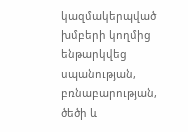կազմակերպված խմբերի կողմից ենթարկվեց սպանության, բռնաբարության, ծեծի և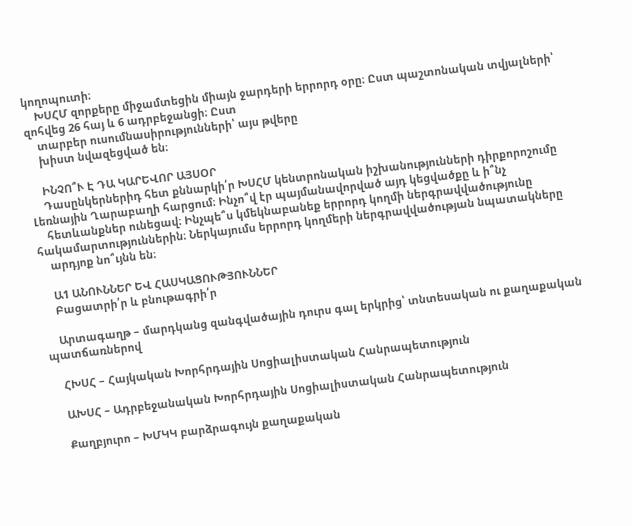կողոպուտի։
    ԽՍՀՄ զորքերը միջամտեցին միայն ջարդերի երրորդ օրը։ Ըստ պաշտոնական տվյալների՝ զոհվեց 26 հայ և 6 ադրբեջանցի։ Ըստ
    տարբեր ուսումնասիրությունների՝ այս թվերը
    խիստ նվազեցված են։

    ԻՆՉՈ՞Ւ Է ԴԱ ԿԱՐԵՎՈՐ ԱՅՍՕՐ
    Դասընկերներիդ հետ քննարկի՛ր ԽՍՀՄ կենտրոնական իշխանությունների դիրքորոշումը Լեռնային Ղարաբաղի հարցում։ Ինչո՞վ էր պայմանավորված այդ կեցվածքը և ի՞նչ
    հետևանքներ ունեցավ։ Ինչպե՞ս կմեկնաբանեք երրորդ կողմի ներգրավվածությունը հակամարտություններին։ Ներկայումս երրորդ կողմերի ներգրավվածության նպատակները
    արդյոք նո՞ւյնն են։

    Ա1 ԱՆՈՒՆՆԵՐ ԵՎ ՀԱՍԿԱՑՈՒԹՅՈՒՆՆԵՐ
    Բացատրի՛ր և բնութագրի՛ր

    Արտագաղթ – մարդկանց զանգվածային դուրս գալ երկրից՝ տնտեսական ու քաղաքական պատճառներով

    ՀԽՍՀ – Հայկական Խորհրդային Սոցիալիստական Հանրապետություն

    ԱԽՍՀ – Ադրբեջանական Խորհրդային Սոցիալիստական Հանրապետություն

    Քաղբյուրո – ԽՄԿԿ բարձրագույն քաղաքական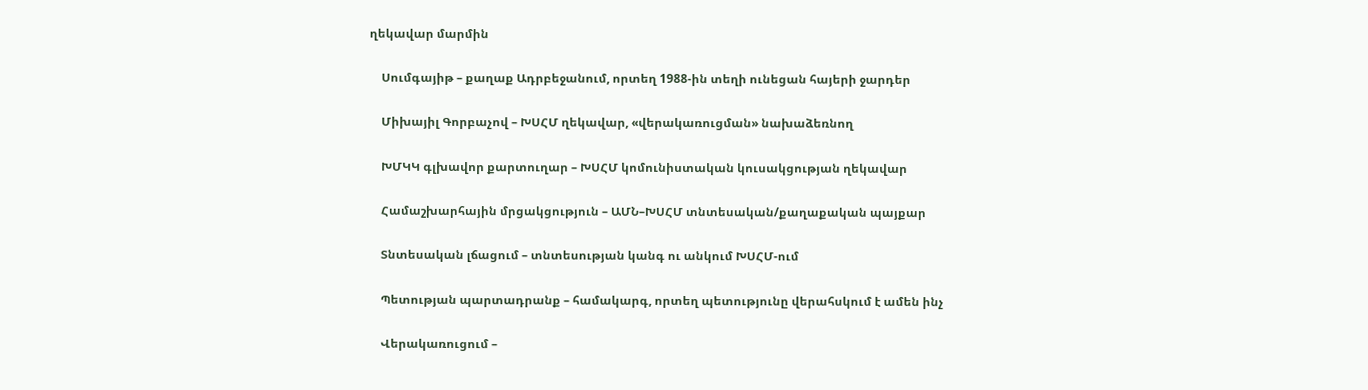ղեկավար մարմին

    Սումգայիթ – քաղաք Ադրբեջանում, որտեղ 1988-ին տեղի ունեցան հայերի ջարդեր

    Միխայիլ Գորբաչով – ԽՍՀՄ ղեկավար, «վերակառուցման» նախաձեռնող

    ԽՄԿԿ գլխավոր քարտուղար – ԽՍՀՄ կոմունիստական կուսակցության ղեկավար

    Համաշխարհային մրցակցություն – ԱՄՆ–ԽՍՀՄ տնտեսական/քաղաքական պայքար

    Տնտեսական լճացում – տնտեսության կանգ ու անկում ԽՍՀՄ-ում

    Պետության պարտադրանք – համակարգ, որտեղ պետությունը վերահսկում է ամեն ինչ

    Վերակառուցում –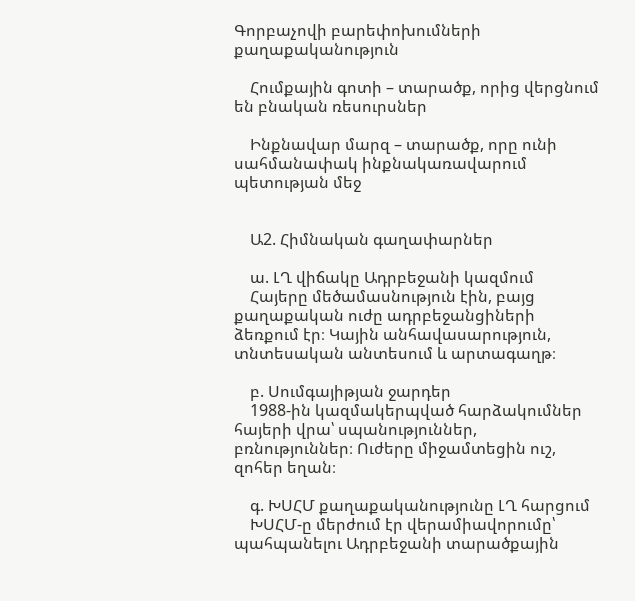Գորբաչովի բարեփոխումների քաղաքականություն

    Հումքային գոտի – տարածք, որից վերցնում են բնական ռեսուրսներ

    Ինքնավար մարզ – տարածք, որը ունի սահմանափակ ինքնակառավարում պետության մեջ


    Ա2. Հիմնական գաղափարներ

    ա. ԼՂ վիճակը Ադրբեջանի կազմում
    Հայերը մեծամասնություն էին, բայց քաղաքական ուժը ադրբեջանցիների ձեռքում էր։ Կային անհավասարություն, տնտեսական անտեսում և արտագաղթ։

    բ. Սումգայիթյան ջարդեր
    1988-ին կազմակերպված հարձակումներ հայերի վրա՝ սպանություններ, բռնություններ։ Ուժերը միջամտեցին ուշ, զոհեր եղան։

    գ. ԽՍՀՄ քաղաքականությունը ԼՂ հարցում
    ԽՍՀՄ-ը մերժում էր վերամիավորումը՝ պահպանելու Ադրբեջանի տարածքային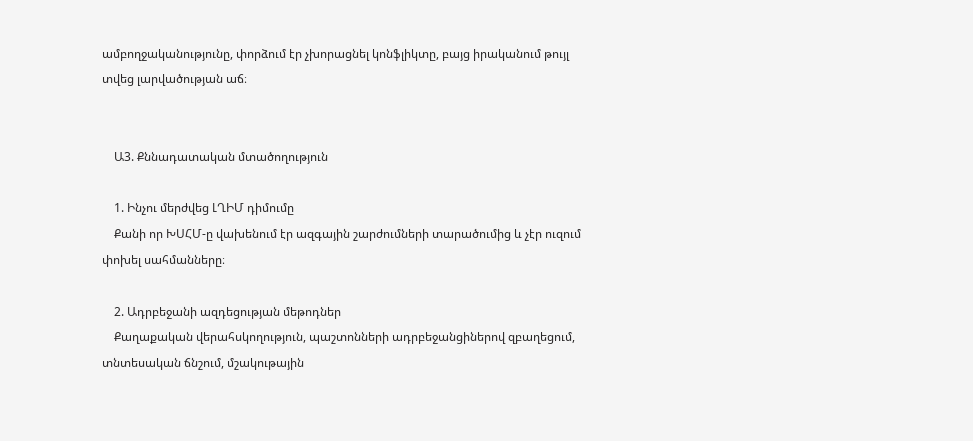ամբողջականությունը, փորձում էր չխորացնել կոնֆլիկտը, բայց իրականում թույլ տվեց լարվածության աճ։


    Ա3. Քննադատական մտածողություն

    1. Ինչու մերժվեց ԼՂԻՄ դիմումը
    Քանի որ ԽՍՀՄ-ը վախենում էր ազգային շարժումների տարածումից և չէր ուզում փոխել սահմանները։

    2. Ադրբեջանի ազդեցության մեթոդներ
    Քաղաքական վերահսկողություն, պաշտոնների ադրբեջանցիներով զբաղեցում, տնտեսական ճնշում, մշակութային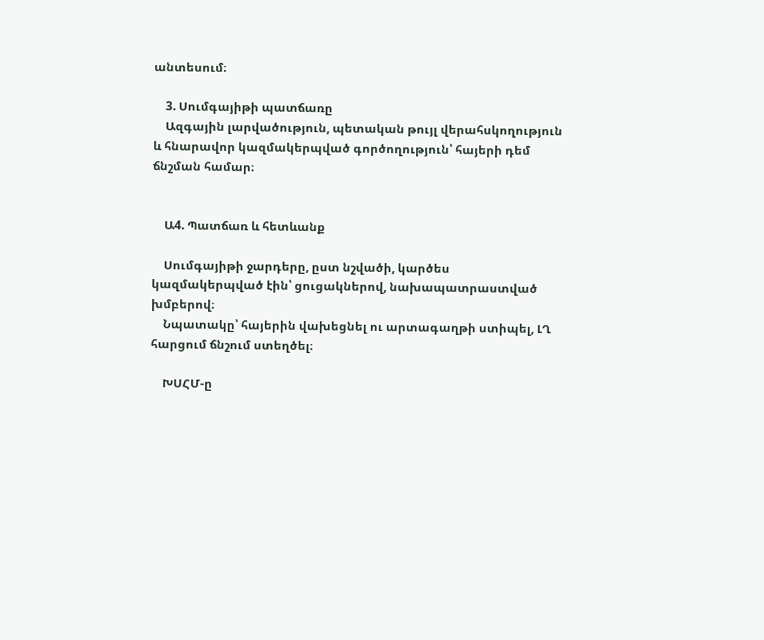անտեսում։

    3. Սումգայիթի պատճառը
    Ազգային լարվածություն, պետական թույլ վերահսկողություն և հնարավոր կազմակերպված գործողություն՝ հայերի դեմ ճնշման համար։


    Ա4. Պատճառ և հետևանք

    Սումգայիթի ջարդերը, ըստ նշվածի, կարծես կազմակերպված էին՝ ցուցակներով, նախապատրաստված խմբերով։
    Նպատակը՝ հայերին վախեցնել ու արտագաղթի ստիպել, ԼՂ հարցում ճնշում ստեղծել։

    ԽՍՀՄ-ը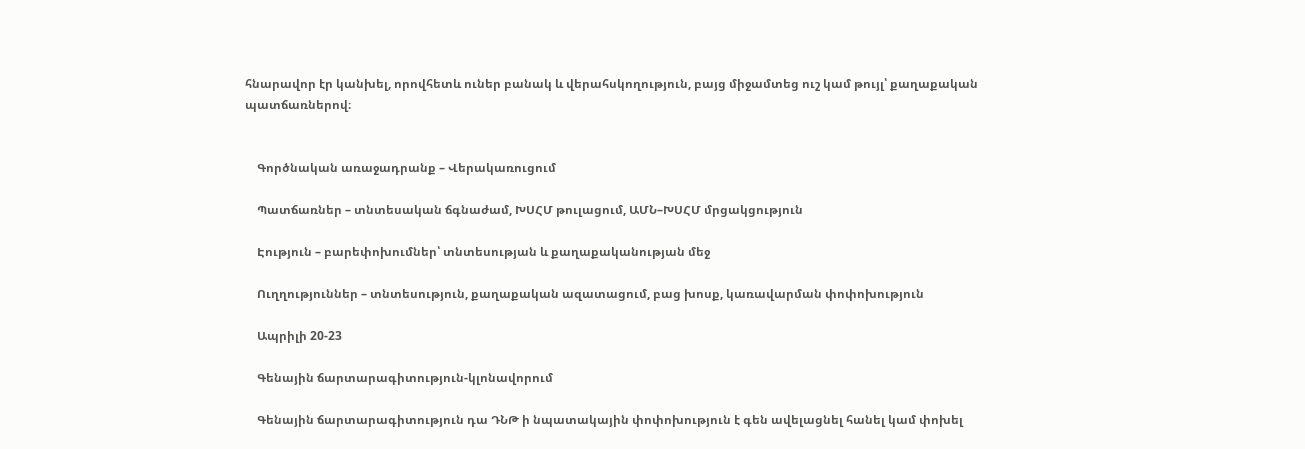հնարավոր էր կանխել, որովհետև ուներ բանակ և վերահսկողություն, բայց միջամտեց ուշ կամ թույլ՝ քաղաքական պատճառներով։


    Գործնական առաջադրանք – Վերակառուցում

    Պատճառներ – տնտեսական ճգնաժամ, ԽՍՀՄ թուլացում, ԱՄՆ–ԽՍՀՄ մրցակցություն

    Էություն – բարեփոխումներ՝ տնտեսության և քաղաքականության մեջ

    Ուղղություններ – տնտեսություն, քաղաքական ազատացում, բաց խոսք, կառավարման փոփոխություն

    Ապրիլի 20-23

    Գենային ճարտարագիտություն-կլոնավորում

    Գենային ճարտարագիտություն դա ԴՆԹ ի նպատակային փոփոխություն է գեն ավելացնել հանել կամ փոխել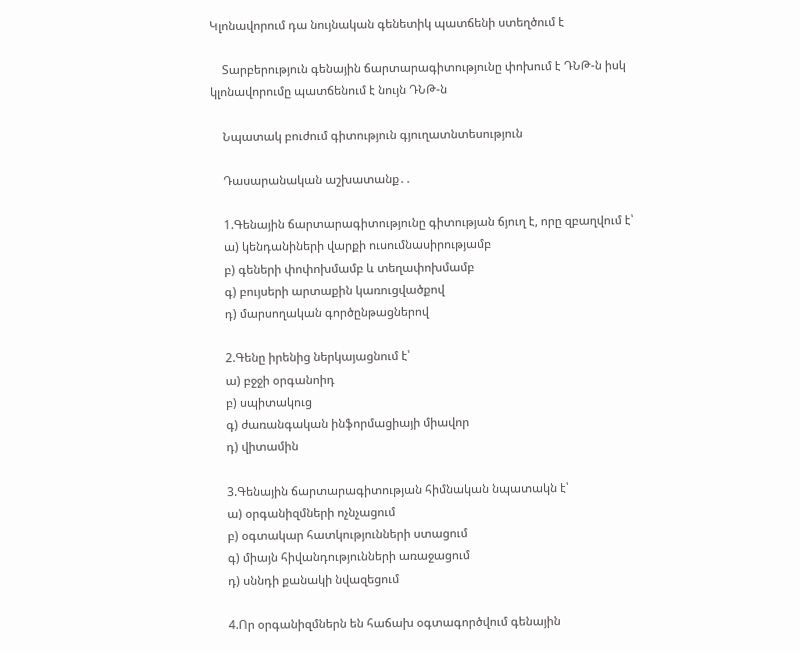Կլոնավորում դա նույնական գենետիկ պատճենի ստեղծում է

    Տարբերություն գենային ճարտարագիտությունը փոխում է ԴՆԹ-ն իսկ կլոնավորումը պատճենում է նույն ԴՆԹ-ն

    Նպատակ բուժում գիտություն գյուղատնտեսություն

    Դասարանական աշխատանք․․

    1.Գենային ճարտարագիտությունը գիտության ճյուղ է, որը զբաղվում է՝
    ա) կենդանիների վարքի ուսումնասիրությամբ
    բ) գեների փոփոխմամբ և տեղափոխմամբ
    գ) բույսերի արտաքին կառուցվածքով
    դ) մարսողական գործընթացներով

    2.Գենը իրենից ներկայացնում է՝
    ա) բջջի օրգանոիդ
    բ) սպիտակուց
    գ) ժառանգական ինֆորմացիայի միավոր
    դ) վիտամին

    3.Գենային ճարտարագիտության հիմնական նպատակն է՝
    ա) օրգանիզմների ոչնչացում
    բ) օգտակար հատկությունների ստացում
    գ) միայն հիվանդությունների առաջացում
    դ) սննդի քանակի նվազեցում

    4.Որ օրգանիզմներն են հաճախ օգտագործվում գենային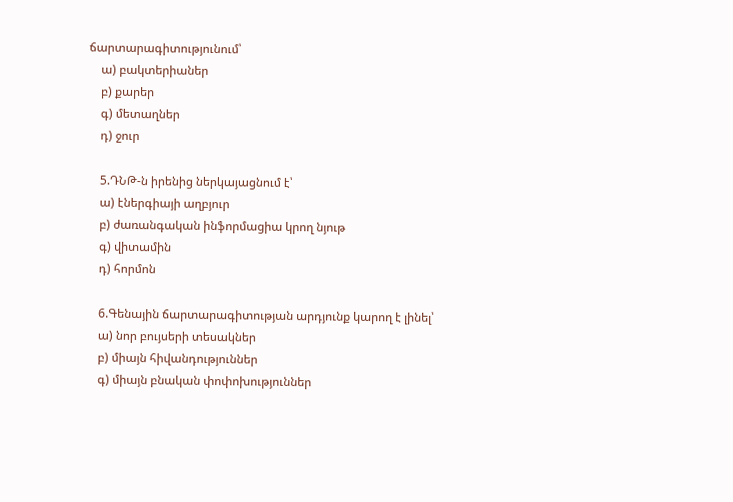ճարտարագիտությունում՝
    ա) բակտերիաներ
    բ) քարեր
    գ) մետաղներ
    դ) ջուր

    5.ԴՆԹ-ն իրենից ներկայացնում է՝
    ա) էներգիայի աղբյուր
    բ) ժառանգական ինֆորմացիա կրող նյութ
    գ) վիտամին
    դ) հորմոն

    6.Գենային ճարտարագիտության արդյունք կարող է լինել՝
    ա) նոր բույսերի տեսակներ
    բ) միայն հիվանդություններ
    գ) միայն բնական փոփոխություններ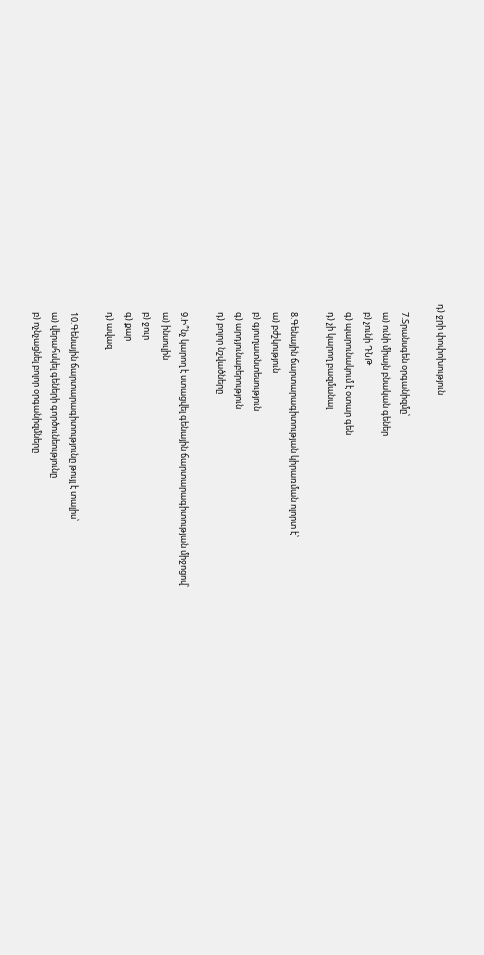դ) ջրի փոփոխություն

    7.Տրանսգեն օրգանիզմը՝
    ա) ունի միայն բնական գեներ
    բ) չունի ԴՆԹ
    գ) պարունակում է օտար գեն
    դ) չի կարող բազմանալ

    8.Գենային ճարտարագիտության կիրառման ոլորտ է՝
    ա) բժշկություն
    բ) գյուղատնտեսություն
    գ) արդյունաբերություն
    դ) բոլոր նշվածները

    9.Ի՞նչ կարող է ստացվել գենային ճարտարագիտության միջոցով՝
    ա) ինսուլին
    բ) ջուր
    գ) քար
    դ) ավազ

    10.Գենային ճարտարագիտությունը թույլ է տալիս՝
    ա) վերահսկել գեների գործունեությունը
    բ) ոչնչացնել բոլոր օրգանիզմները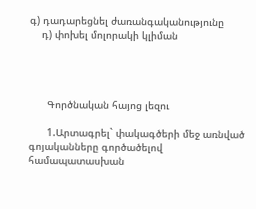գ) դադարեցնել ժառանգականությունը
    դ) փոխել մոլորակի կլիման




      Գործնական հայոց լեզու

      1.Արտագրել` փակագծերի մեջ առնված գոյականները գործածելով համապատասխան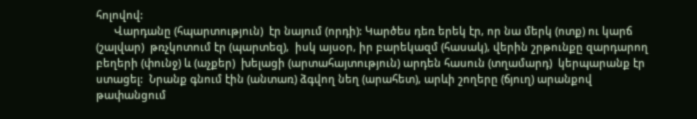հոլովով:
      Վարդանը (հպարտություն)  էր նայում (որդի): Կարծես դեռ երեկ էր, որ նա մերկ (ոտք) ու կարճ (շալվար)  թռչկոտում էր (պարտեզ),  իսկ այսօր, իր բարեկազմ (հասակ), վերին շրթունքը զարդարող բեղերի (փունջ) և (աչքեր)  խելացի (արտահայտություն) արդեն հասուն (տղամարդ)  կերպարանք էր ստացել:  Նրանք գնում էին (անտառ) ձգվող նեղ (արահետ), արևի շողերը (ճյուղ) արանքով թափանցում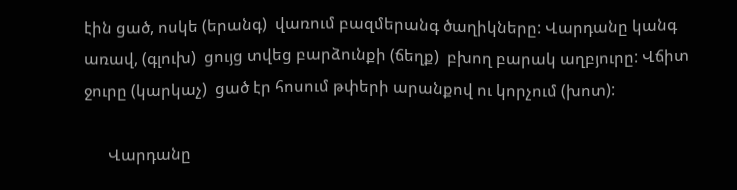էին ցած, ոսկե (երանգ)  վառում բազմերանգ ծաղիկները: Վարդանը կանգ առավ, (գլուխ)  ցույց տվեց բարձունքի (ճեղք)  բխող բարակ աղբյուրը: Վճիտ ջուրը (կարկաչ)  ցած էր հոսում թփերի արանքով ու կորչում (խոտ):

      Վարդանը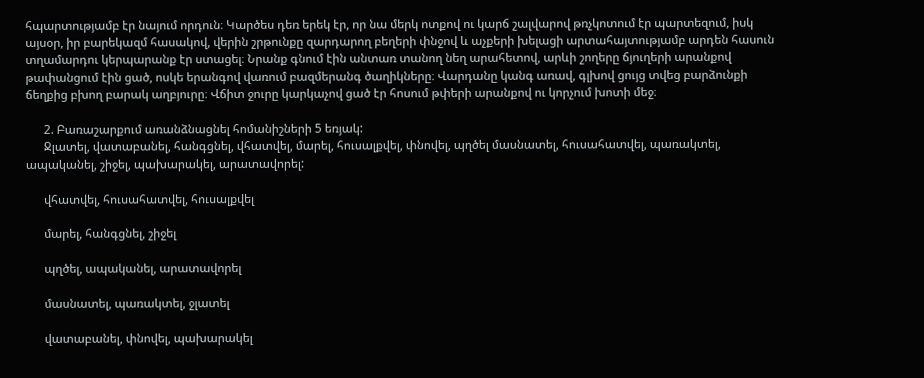հպարտությամբ էր նայում որդուն։ Կարծես դեռ երեկ էր, որ նա մերկ ոտքով ու կարճ շալվարով թռչկոտում էր պարտեզում, իսկ այսօր, իր բարեկազմ հասակով, վերին շրթունքը զարդարող բեղերի փնջով և աչքերի խելացի արտահայտությամբ արդեն հասուն տղամարդու կերպարանք էր ստացել։ Նրանք գնում էին անտառ տանող նեղ արահետով, արևի շողերը ճյուղերի արանքով թափանցում էին ցած, ոսկե երանգով վառում բազմերանգ ծաղիկները։ Վարդանը կանգ առավ, գլխով ցույց տվեց բարձունքի ճեղքից բխող բարակ աղբյուրը։ Վճիտ ջուրը կարկաչով ցած էր հոսում թփերի արանքով ու կորչում խոտի մեջ։

      2. Բառաշարքում առանձնացնել հոմանիշների 5 եռյակ:
      Ջլատել, վատաբանել, հանգցնել, վհատվել, մարել, հուսալքվել, փնովել, պղծել մասնատել, հուսահատվել, պառակտել, ապականել, շիջել, պախարակել, արատավորել:

      վհատվել, հուսահատվել, հուսալքվել

      մարել, հանգցնել, շիջել

      պղծել, ապականել, արատավորել

      մասնատել, պառակտել, ջլատել

      վատաբանել, փնովել, պախարակել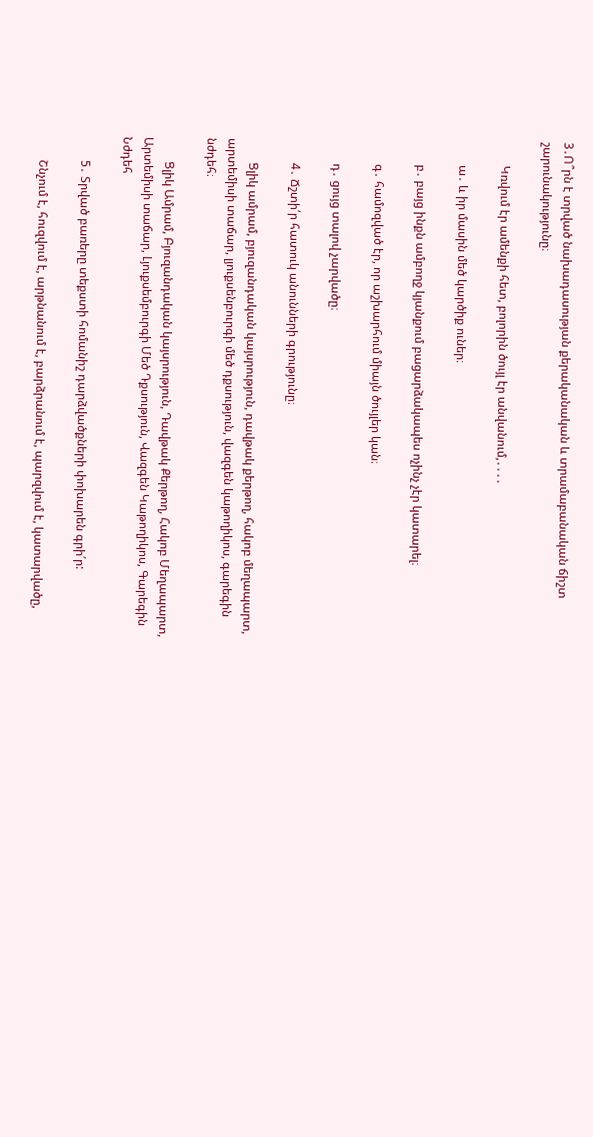3․Ո՞րն է տրված նախադասության քերականական և տրամաբանական ճիշտ շարունակությունը։

        Կռվում էր ամենքի հետ, բոլորին ծույլ էր անվանում,․․․․

        ա․ և իր մասին մեծ կարծիք ուներ։

        բ․ բայց ինքն ամբողջ կյանքում բացարձակապես ոչինչ չէր կատարել։

        գ․ համոզված էր, որ աշխարհում միայն ծույլեր կան։

        դ․ ցույց տալով չարվածը։

        4․ Ճշտի՛ր հատուկ անունների գրությունը։

        Ցլիկ ամրամ, բյուզանդական կայսրություն, դավթակ քերթող, հակոբ մեղապարտ, արտեմիսի տաճար, լյուքսենբուրգի մեծ դքսություն, վազգեն կաթողիկոս, գարեգին նժդեհ։

        Ցլիկ Ամրամ, Բյուզանդական կայսրություն, Դավթակ Քերթող, Հակոբ Մեղապարտ, Արտեմիսի տաճար, Լյուքսեմբուրգի Մեծ Դքսություն, Վազգեն Կաթողիկոս, Գարեգին Նժդեհ

        5․ Տրված բառերը տեքստի հոմանիշ դարձվածքների փոխարեն գրի՛ր:

        Շնչում է, հուզվում է, արթնանում է, բարձրանում է, պարզվում է, կատարվածը,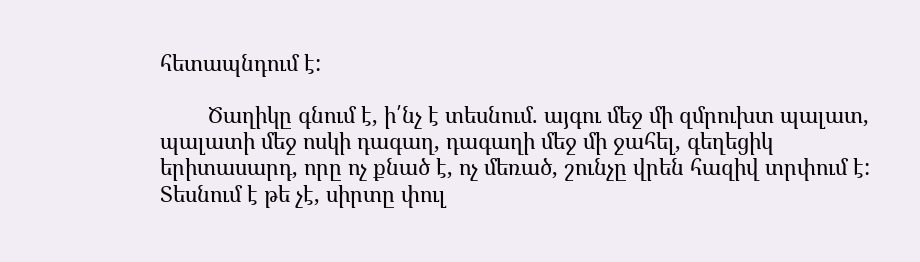հետապնդում է:

        Ծաղիկը գնում է, ի՛նչ է տեսնում. այգու մեջ մի զմրուխտ պալատ, պալատի մեջ ոսկի դագաղ, դագաղի մեջ մի ջահել, գեղեցիկ երիտասարդ, որը ոչ քնած է, ոչ մեռած, շունչը վրեն հազիվ տրփում է: Տեսնում է թե չէ, սիրտը փուլ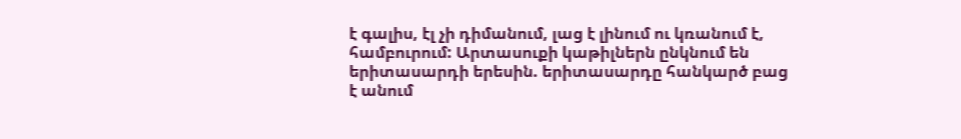է գալիս, էլ չի դիմանում, լաց է լինում ու կռանում է, համբուրում: Արտասուքի կաթիլներն ընկնում են երիտասարդի երեսին. երիտասարդը հանկարծ բաց է անում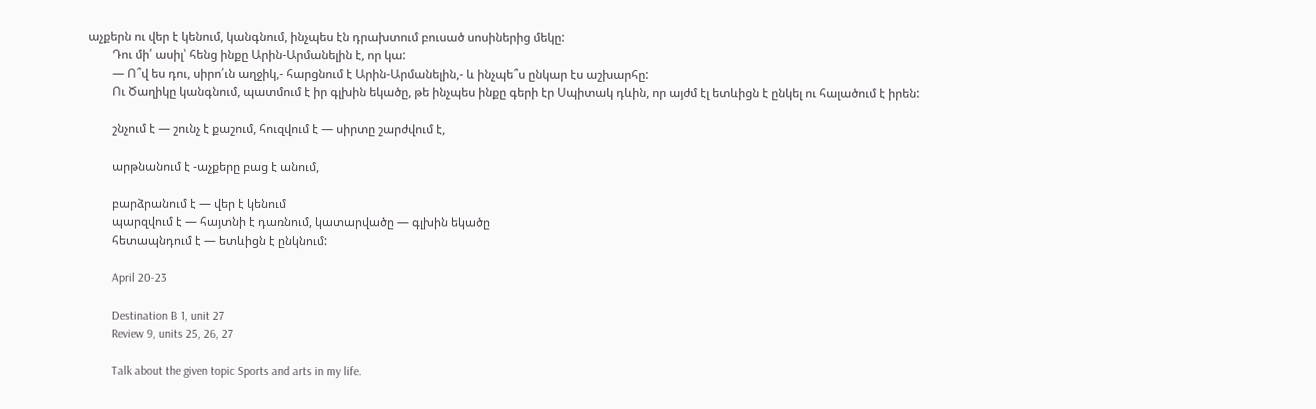աչքերն ու վեր է կենում, կանգնում, ինչպես էն դրախտում բուսած սոսիներից մեկը:
        Դու մի՛ ասիլ՝ հենց ինքը Արին-Արմանելին է, որ կա:
        — Ո՞վ ես դու, սիրո՛ւն աղջիկ,- հարցնում է Արին-Արմանելին,- և ինչպե՞ս ընկար էս աշխարհը:
        Ու Ծաղիկը կանգնում, պատմում է իր գլխին եկածը, թե ինչպես ինքը գերի էր Սպիտակ դևին, որ այժմ էլ ետևիցն է ընկել ու հալածում է իրեն:

        շնչում է — շունչ է քաշում, հուզվում է — սիրտը շարժվում է,

        արթնանում է -աչքերը բաց է անում,

        բարձրանում է — վեր է կենում
        պարզվում է — հայտնի է դառնում, կատարվածը — գլխին եկածը
        հետապնդում է — ետևիցն է ընկնում:

        April 20-23

        Destination B 1, unit 27
        Review 9, units 25, 26, 27

        Talk about the given topic Sports and arts in my life.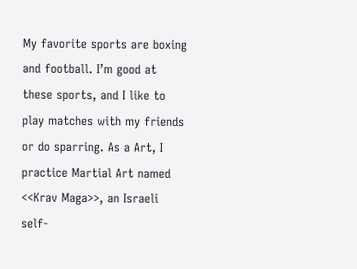My favorite sports are boxing and football. I’m good at these sports, and I like to play matches with my friends or do sparring. As a Art, I practice Martial Art named <<Krav Maga>>, an Israeli self-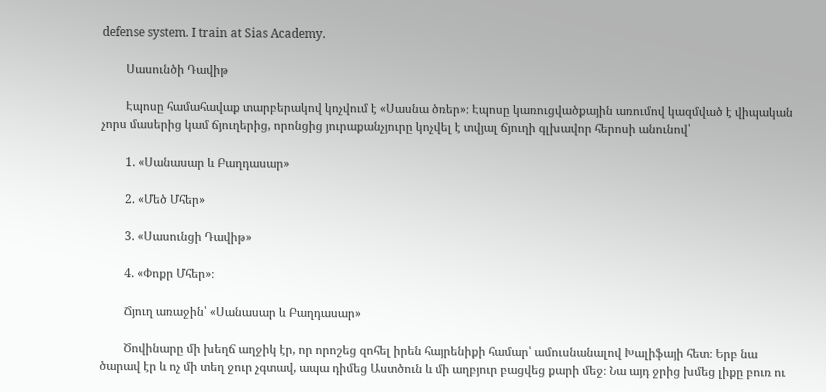defense system. I train at Sias Academy.

        Սասունծի Դավիթ

        Էպոսը համահավաք տարբերակով կոչվում է «Սասնա ծռեր»։ Էպոսը կառուցվածքային առումով կազմված է վիպական չորս մասերից կամ ճյուղերից, որոնցից յուրաքանչյուրը կոչվել է տվյալ ճյուղի գլխավոր հերոսի անունով՝

        1. «Սանասար և Բաղդասար»

        2. «Մեծ Մհեր»

        3. «Սասունցի Դավիթ»

        4. «Փոքր Մհեր»։

        Ճյուղ առաջին՝ «Սանասար և Բաղդասար»

        Ծովինարը մի խեղճ աղջիկ էր, որ որոշեց զոհել իրեն հայրենիքի համար՝ ամուսնանալով Խալիֆայի հետ։ Երբ նա ծարավ էր և ոչ մի տեղ ջուր չգտավ, ապա դիմեց Աստծուն և մի աղբյուր բացվեց քարի մեջ։ Նա այդ ջրից խմեց լիքը բուռ ու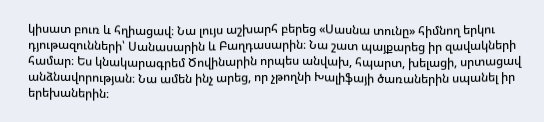կիսատ բուռ և հղիացավ։ Նա լույս աշխարհ բերեց «Սասնա տունը» հիմնող երկու դյութազունների՝ Սանասարին և Բաղդասարին։ Նա շատ պայքարեց իր զավակների համար։ Ես կնակարագրեմ Ծովինարին որպես անվախ, հպարտ, խելացի, սրտացավ անձնավորության։ Նա ամեն ինչ արեց, որ չթողնի Խալիֆայի ծառաներին սպանել իր երեխաներին։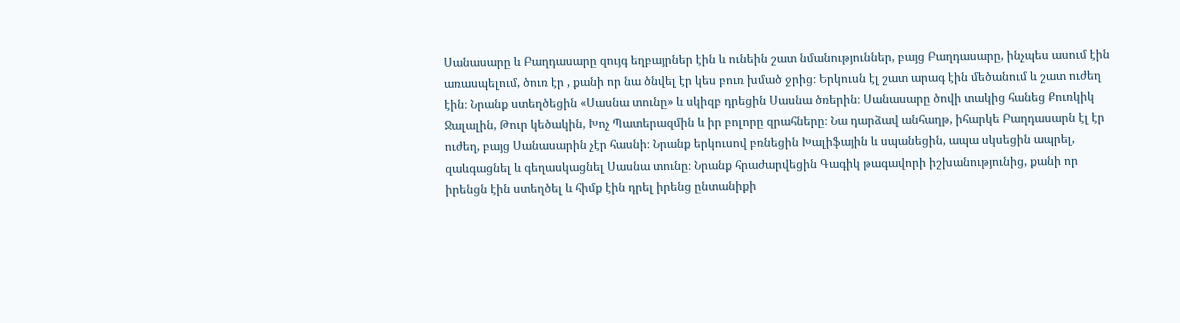Սանասարը և Բաղդասարը զույգ եղբայրներ էին և ունեին շատ նմանություններ, բայց Բաղդասարը, ինչպես ասում էին առասպելում, ծուռ էր , քանի որ նա ծնվել էր կես բուռ խմած ջրից։ Երկուսն էլ շատ արագ էին մեծանում և շատ ուժեղ էին։ Նրանք ստեղծեցին «Սասնա տունը» և սկիզբ դրեցին Սասնա ծռերին։ Սանասարը ծովի տակից հանեց Քուռկիկ Ջալալին, Թուր կեծակին, Խոչ Պատերազմին և իր բոլորը զրահները։ Նա դարձավ անհաղթ, իհարկե Բաղդասարն էլ էր ուժեղ, բայց Սանասարին չէր հասնի։ Նրանք երկուսով բռնեցին Խալիֆային և սպանեցին, ապա սկսեցին ապրել, զաևգացնել և գեղասկացնել Սասնա տունը։ Նրանք հրաժարվեցին Գագիկ թագավորի իշխանությունից, քանի որ իրենցն էին ստեղծել և հիմք էին դրել իրենց ընտանիքի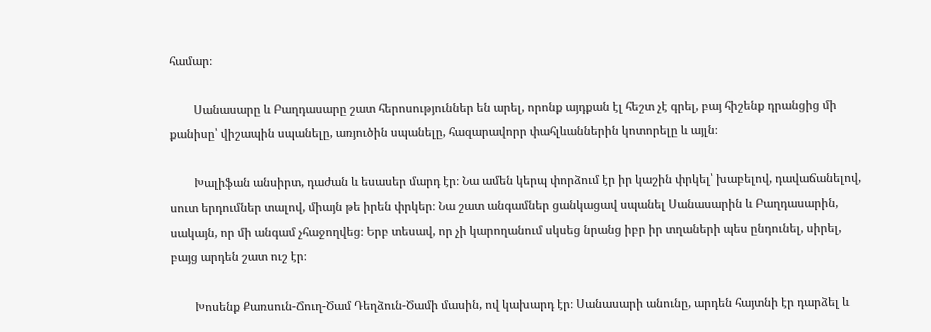համար։

        Սանասարը և Բաղդասարը շատ հերոսություններ են արել, որոնք այդքան էլ հեշտ չէ գրել, բայ հիշենք դրանցից մի քանիսը՝ վիշապին սպանելը, առյուծին սպանելը, հազարավորր փահլևաններին կոտորելը և այլն։

        Խալիֆան անսիրտ, դաժան և եսասեր մարդ էր։ Նա ամեն կերպ փորձում էր իր կաշին փրկել՝ խաբելով, դավաճանելով, սուտ երդումներ տալով, միայն թե իրեն փրկեր։ Նա շատ անգամներ ցանկացավ սպանել Սանասարին և Բաղդասարին, սակայն, որ մի անգամ չհաջողվեց։ Երբ տեսավ, որ չի կարողանում սկսեց նրանց իբր իր տղաների պես ընդունել, սիրել, բայց արդեն շատ ուշ էր։

        Խոսենք Քառսուն-Ճուղ-Ծամ Դեղձուն-Ծամի մասին, ով կախարդ էր։ Սանասարի անունը, արդեն հայտնի էր դարձել և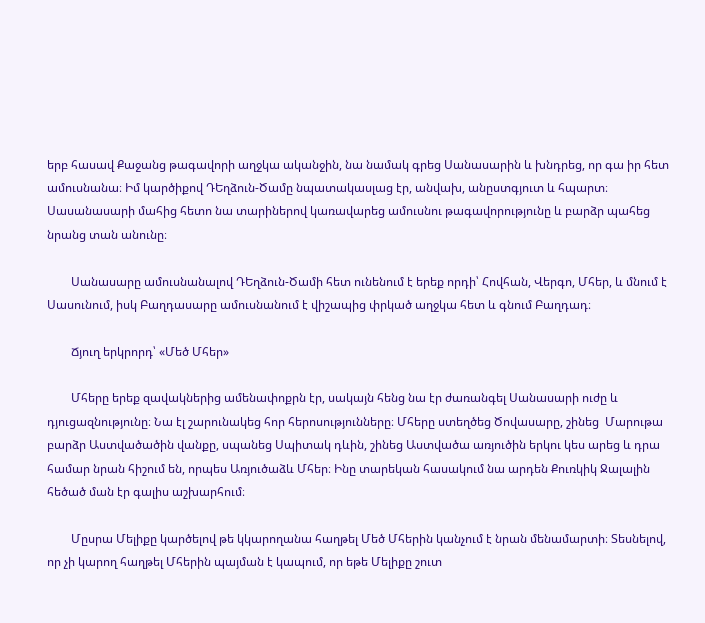երբ հասավ Քաջանց թագավորի աղջկա ականջին, նա նամակ գրեց Սանասարին և խնդրեց, որ գա իր հետ ամուսնանա։ Իմ կարծիքով ԴԵղձուն-Ծամը նպատակասլաց էր, անվախ, անըստգյուտ և հպարտ։ Սասանասարի մահից հետո նա տարիներով կառավարեց ամուսնու թագավորությունը և բարձր պահեց նրանց տան անունը։

        Սանասարը ամուսնանալով ԴԵղձուն-Ծամի հետ ունենում է երեք որդի՝ Հովհան, Վերգո, Մհեր, և մնում է Սասունում, իսկ Բաղդասարը ամուսնանում է վիշապից փրկած աղջկա հետ և գնում Բաղդադ։

        Ճյուղ երկրորդ՝ «Մեծ Մհեր»

        Մհերը երեք զավակներից ամենափոքրն էր, սակայն հենց նա էր ժառանգել Սանասարի ուժը և դյուցազնությունը։ Նա էլ շարունակեց հոր հերոսությունները։ Մհերը ստեղծեց Ծովասարը, շինեց  Մարութա բարձր Աստվածածին վանքը, սպանեց Սպիտակ դևին, շինեց Աստվածա առյուծին երկու կես արեց և դրա համար նրան հիշում են, որպես Առյուծաձև Մհեր։ Ինը տարեկան հասակում նա արդեն Քուռկիկ Ջալալին հեծած ման էր գալիս աշխարհում։

        Մըսրա Մելիքը կարծելով թե կկարողանա հաղթել Մեծ Մհերին կանչում է նրան մենամարտի։ Տեսնելով, որ չի կարող հաղթել Մհերին պայման է կապում, որ եթե Մելիքը շուտ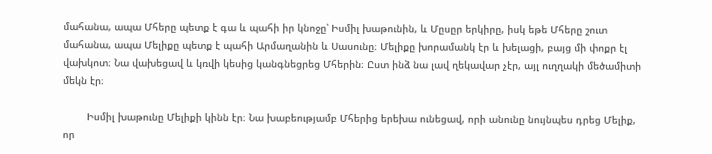մահանա, ապա Մհերը պետք է գա և պահի իր կնոջը՝ Իսմիլ խաթունին, և Մըսըր երկիրը, իսկ եթե Մհերը շուտ մահանա, ապա Մելիքը պետք է պահի Արմաղանին և Սասունը։ Մելիքը խորամանկ էր և խելացի, բայց մի փոքր էլ վախկոտ։ Նա վախեցավ և կռվի կեսից կանգնեցրեց Մհերին։ Ըստ ինձ նա լավ ղեկավար չէր, այլ ուղղակի մեծամիտի մեկն էր։

        Իսմիլ խաթունը Մելիքի կինն էր։ Նա խաբեությամբ Մհերից երեխա ունեցավ, որի անունը նույնպես դրեց Մելիք, որ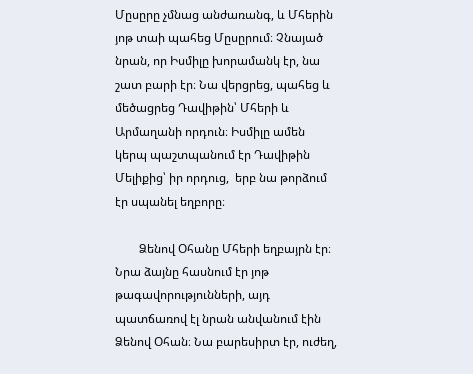Մըսըրը չմնաց անժառանգ, և Մհերին յոթ տաի պահեց Մըսըրում։ Չնայած նրան, որ Իսմիլը խորամանկ էր, նա շատ բարի էր։ Նա վերցրեց, պահեց և մեծացրեց Դավիթին՝ Մհերի և Արմաղանի որդուն։ Իսմիլը ամեն կերպ պաշտպանում էր Դավիթին Մելիքից՝ իր որդուց,  երբ նա թորձում էր սպանել եղբորը։

        Ձենով Օհանը Մհերի եղբայրն էր։ Նրա ձայնը հասնում էր յոթ թագավորությունների, այդ պատճառով էլ նրան անվանում էին Ձենով Օհան։ Նա բարեսիրտ էր, ուժեղ,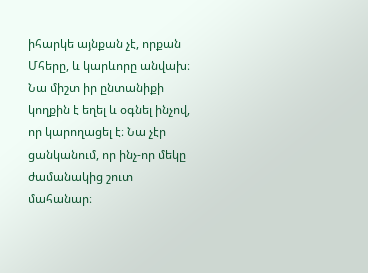իհարկե այնքան չէ, որքան Մհերը, և կարևորը անվախ։ Նա միշտ իր ընտանիքի կողքին է եղել և օգնել ինչով, որ կարողացել է։ Նա չէր ցանկանում, որ ինչ-որ մեկը ժամանակից շուտ մահանար։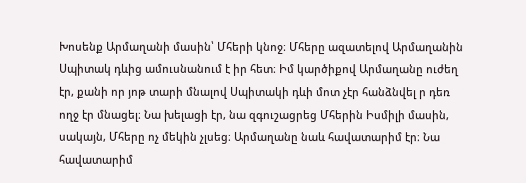Խոսենք Արմաղանի մասին՝ Մհերի կնոջ։ Մհերը ազատելով Արմաղանին Սպիտակ դևից ամուսնանում է իր հետ։ Իմ կարծիքով Արմաղանը ուժեղ էր, քանի որ յոթ տարի մնալով Սպիտակի դևի մոտ չէր հանձնվել ր դեռ ողջ էր մնացել։ Նա խելացի էր, նա զգուշացրեց Մհերին Իսմիլի մասին, սակայն, Մհերը ոչ մեկին չլսեց։ Արմաղանը նաև հավատարիմ էր։ Նա հավատարիմ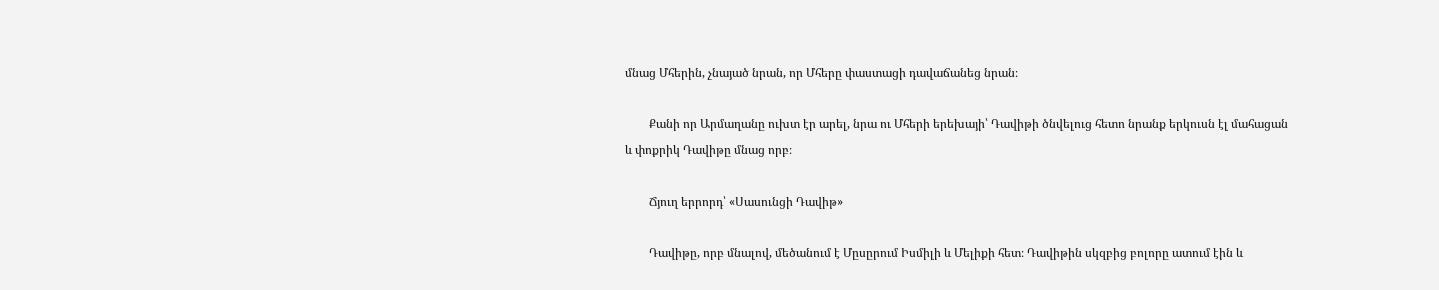մնաց Մհերին, չնայած նրան, որ Մհերը փաստացի դավաճանեց նրան։

        Քանի որ Արմաղանը ուխտ էր արել, նրա ու Մհերի երեխայի՝ Դավիթի ծնվելուց հետո նրանք երկուսն էլ մահացան և փոքրիկ Դավիթը մնաց որբ։

        Ճյուղ երրորդ՝ «Սասունցի Դավիթ»

        Դավիթը, որբ մնալով, մեծանում է Մըսըրում Իսմիլի և Մելիքի հետ։ Դավիթին սկզբից բոլորը ատում էին և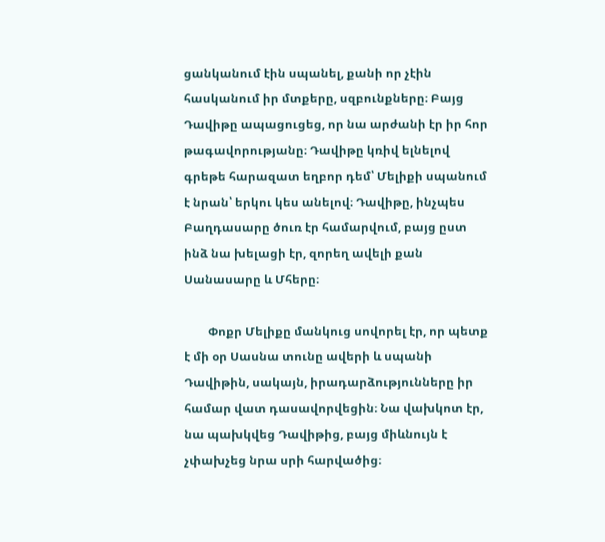ցանկանում էին սպանել, քանի որ չէին հասկանում իր մտքերը, սզբունքները։ Բայց Դավիթը ապացուցեց, որ նա արժանի էր իր հոր թագավորությանը։ Դավիթը կռիվ ելնելով գրեթե հարազատ եղբոր դեմ՝ Մելիքի սպանում է նրան՝ երկու կես անելով։ Դավիթը, ինչպես Բաղդասարը ծուռ էր համարվում, բայց ըստ ինձ նա խելացի էր, զորեղ ավելի քան Սանասարը և Մհերը։

        Փոքր Մելիքը մանկուց սովորել էր, որ պետք է մի օր Սասնա տունը ավերի և սպանի Դավիթին, սակայն, իրադարձությունները իր համար վատ դասավորվեցին։ Նա վախկոտ էր, նա պախկվեց Դավիթից, բայց միևնույն է չփախչեց նրա սրի հարվածից։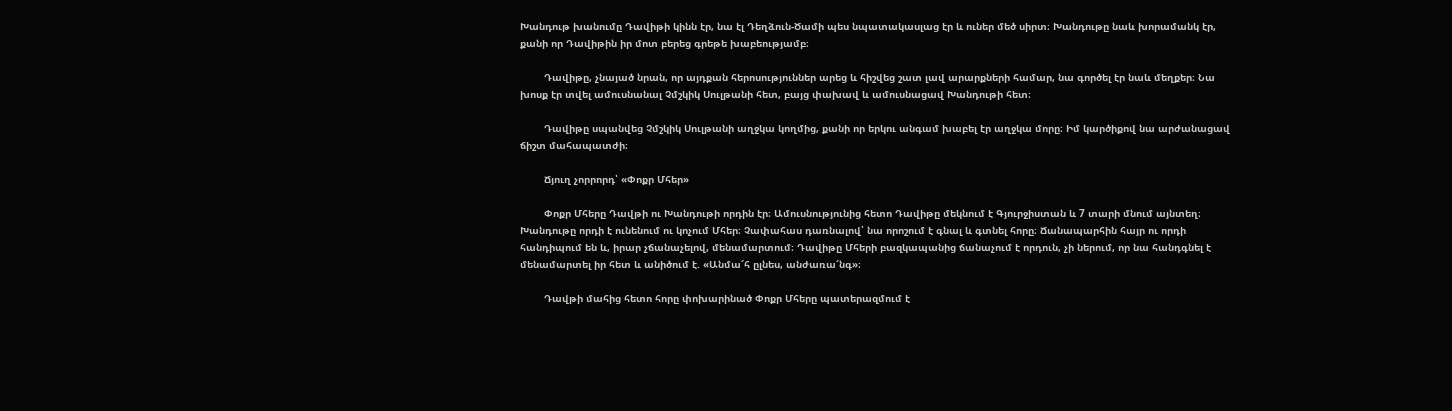Խանդութ խանումը Դավիթի կինն էր, նա էլ Դեղձուն-Ծամի պես նպատակասլաց էր և ուներ մեծ սիրտ։ Խանդութը նաև խորամանկ էր, քանի որ Դավիթին իր մոտ բերեց գրեթե խաբեությամբ։

        Դավիթը, չնայած նրան, որ այդքան հերոսություններ արեց և հիշվեց շատ լավ արարքների համար, նա գործել էր նաև մեղքեր։ Նա խոսք էր տվել ամուսնանալ Չմշկիկ Սուլթանի հետ, բայց փախավ և ամուսնացավ Խանդութի հետ։

        Դավիթը սպանվեց Չմշկիկ Սուլթանի աղջկա կողմից, քանի որ երկու անգամ խաբել էր աղջկա մորը։ Իմ կարծիքով նա արժանացավ ճիշտ մահապատժի։

        Ճյուղ չորրորդ՝ «Փոքր Մհեր»

        Փոքր Մհերը Դավթի ու Խանդութի որդին էր։ Ամուսնությունից հետո Դավիթը մեկնում է Գյուրջիստան և 7 տարի մնում այնտեղ։ Խանդութը որդի է ունենում ու կոչում Մհեր։ Չափահաս դառնալով՝ նա որոշում է գնալ և գտնել հորը։ Ճանապարհին հայր ու որդի հանդիպում են և, իրար չճանաչելով, մենամարտում։ Դավիթը Մհերի բազկապանից ճանաչում է որդուն, չի ներում, որ նա հանդգնել է մենամարտել իր հետ և անիծում է. «Անմա՜հ ըլնես, անժառա՜նգ»։

        Դավթի մահից հետո հորը փոխարինած Փոքր Մհերը պատերազմում է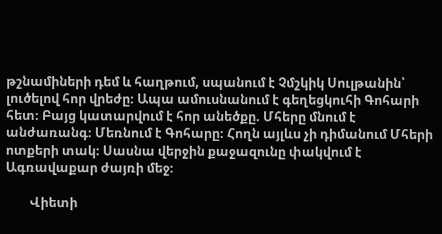թշնամիների դեմ և հաղթում, սպանում է Չմշկիկ Սուլթանին՝ լուծելով հոր վրեժը։ Ապա ամուսնանում է գեղեցկուհի Գոհարի հետ։ Բայց կատարվում է հոր անեծքը. Մհերը մնում է անժառանգ։ Մեռնում է Գոհարը։ Հողն այլևս չի դիմանում Մհերի ոտքերի տակ։ Սասնա վերջին քաջազունը փակվում է Ագռավաքար ժայռի մեջ։

        Վիետի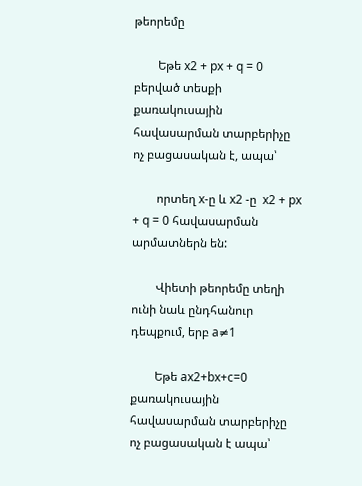թեորեմը

        Եթե x2 + px + q = 0 բերված տեսքի քառակուսային հավասարման տարբերիչը ոչ բացասական է, ապա՝

        որտեղ x-ը և x2 -ը  x2 + px + q = 0 հավասարման արմատներն են:

        Վիետի թեորեմը տեղի ունի նաև ընդհանուր դեպքում, երբ a≠1

        Եթե ax2+bx+c=0 քառակուսային հավասարման տարբերիչը ոչ բացասական է ապա՝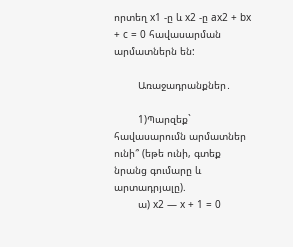որտեղ x1 -ը և x2 -ը ax2 + bx + c = 0 հավասարման արմատներն են:

        Առաջադրանքներ․

        1)Պարզեք` հավասարումն արմատներ ունի՞ (եթե ունի, գտեք նրանց գումարը և արտադրյալը).
        ա) x2 — x + 1 = 0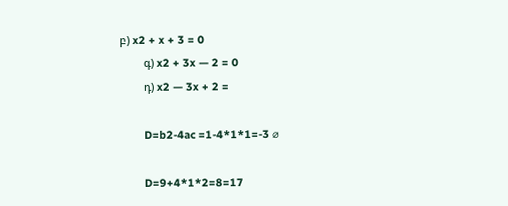բ) x2 + x + 3 = 0
        գ) x2 + 3x — 2 = 0
        դ) x2 — 3x + 2 =

        D=b2-4ac =1-4*1*1=-3 ⌀

        D=9+4*1*2=8=17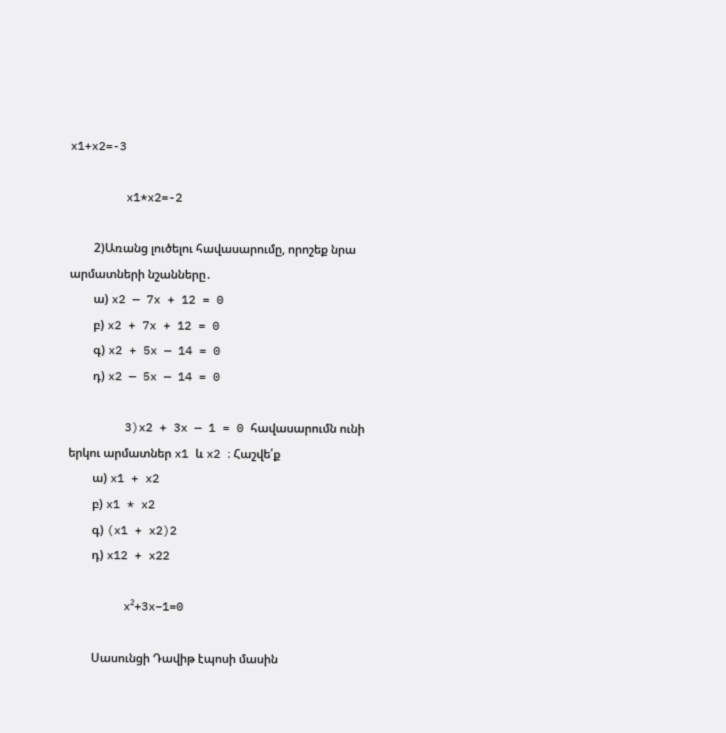x1+x2=-3

        x1*x2=-2

        2)Առանց լուծելու հավասարումը, որոշեք նրա արմատների նշանները․
        ա) x2 — 7x + 12 = 0
        բ) x2 + 7x + 12 = 0
        գ) x2 + 5x — 14 = 0
        դ) x2 — 5x — 14 = 0

        3)x2 + 3x — 1 = 0 հավասարումն ունի երկու արմատներ x1 և x2 ։ Հաշվե՛ք
        ա) x1 + x2
        բ) x1 * x2
        գ) (x1 + x2)2
        դ) x12 + x22

        x²+3x−1=0

        Սասունցի Դավիթ էպոսի մասին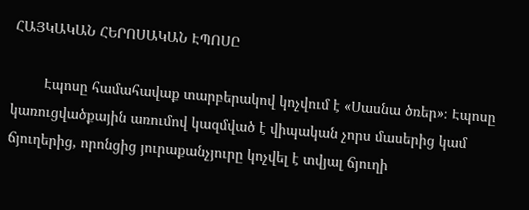ՀԱՅԿԱԿԱՆ ՀԵՐՈՍԱԿԱՆ ԷՊՈՍԸ

        Էպոսը համահավաք տարբերակով կոչվում է «Սասնա ծռեր»։ Էպոսը կառուցվածքային առումով կազմված է վիպական չորս մասերից կամ ճյուղերից, որոնցից յուրաքանչյուրը կոչվել է տվյալ ճյուղի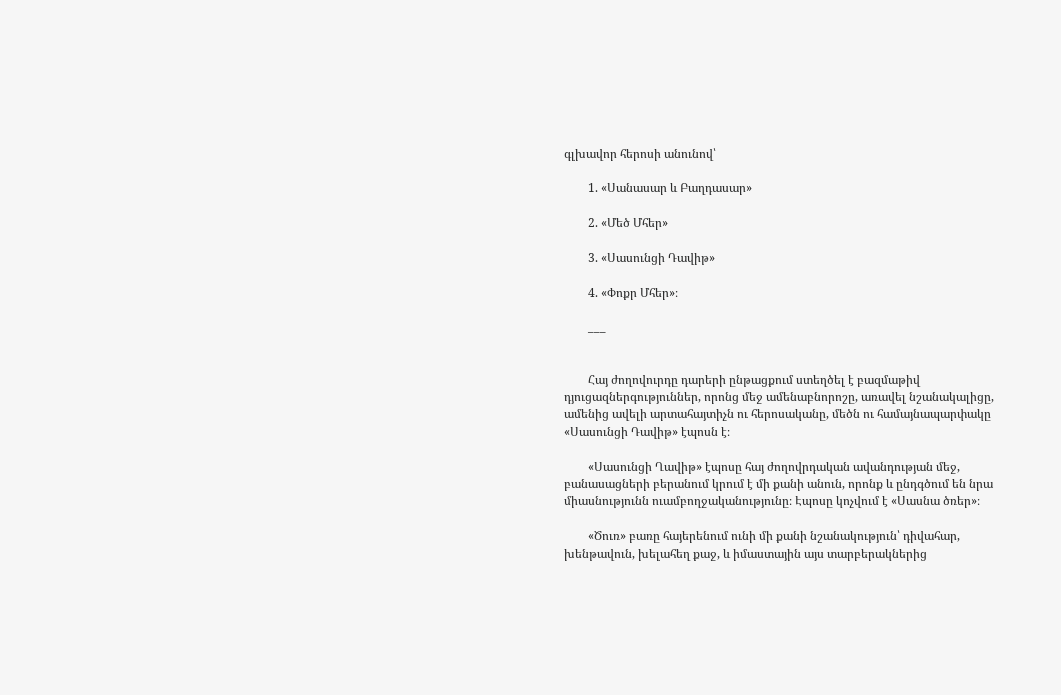գլխավոր հերոսի անունով՝

        1. «Սանասար և Բաղդասար»

        2. «Մեծ Մհեր»

        3. «Սասունցի Դավիթ»

        4. «Փոքր Մհեր»։

        ___


        Հայ ժողովուրդը դարերի ընթացքում ստեղծել է բազմաթիվ դյուցազներգություններ, որոնց մեջ ամենաբնորոշը, առավել նշանակալիցը, ամենից ավելի արտահայտիչն ու հերոսականը, մեծն ու համայնապարփակը «Սասունցի Դավիթ» էպոսն է։

        «Սասունցի Ղավիթ» էպոսը հայ ժողովրդական ավանդության մեջ, բանասացների բերանում կրում է մի քանի անուն, որոնք և ընդգծում են նրա միասնությունն ուամբողջականությունը։ Էպոսը կոչվում է «Սասնա ծռեր»։

        «Ծուռ» բառը հայերենում ունի մի քանի նշանակություն՝ դիվահար, խենթավուն, խելահեղ քաջ, և իմաստային այս տարբերակներից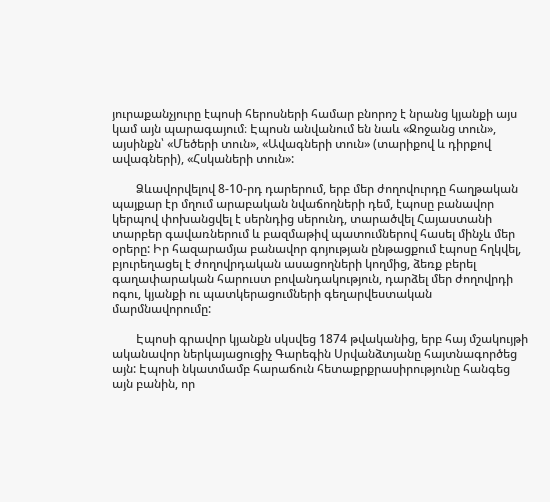յուրաքանչյուրը էպոսի հերոսների համար բնորոշ է նրանց կյանքի այս կամ այն պարագայում։ Էպոսն անվանում են նաև «Ջոջանց տուն», այսինքն՝ «Մեծերի տուն», «Ավագների տուն» (տարիքով և դիրքով ավագների), «Հսկաների տուն»:

        Ձևավորվելով 8-10-րդ դարերում, երբ մեր ժողովուրդը հաղթական պայքար էր մղում արաբական նվաճողների դեմ, էպոսը բանավոր կերպով փոխանցվել է սերնդից սերունդ, տարածվել Հայաստանի տարբեր գավառներում և բազմաթիվ պատումներով հասել մինչև մեր օրերը: Իր հազարամյա բանավոր գոյության ընթացքում էպոսը հղկվել, բյուրեղացել է ժողովրդական ասացողների կողմից, ձեռք բերել գաղափարական հարուստ բովանդակություն, դարձել մեր ժողովրդի ոգու, կյանքի ու պատկերացումների գեղարվեստական մարմնավորումը:

        Էպոսի գրավոր կյանքն սկսվեց 1874 թվականից, երբ հայ մշակույթի ականավոր ներկայացուցիչ Գարեգին Սրվանձտյանը հայտնագործեց այն: Էպոսի նկատմամբ հարաճուն հետաքրքրասիրությունը հանգեց այն բանին, որ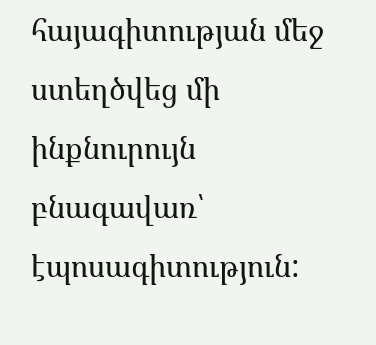հայագիտության մեջ ստեղծվեց մի ինքնուրույն բնագավառ՝ էպոսագիտություն: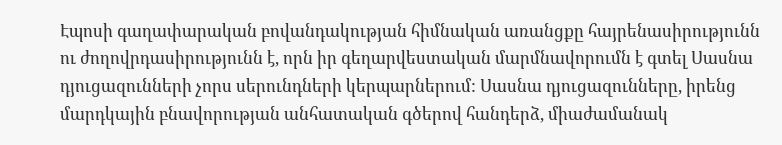Էպոսի գաղափարական բովանդակության հիմնական առանցքը հայրենասիրությունն ու ժողովրդասիրությունն է, որն իր գեղարվեստական մարմնավորումն է գտել Սասնա դյուցազունների չորս սերունդների կերպարներում: Սասնա դյուցազունները, իրենց մարդկային բնավորության անհատական գծերով հանդերձ, միաժամանակ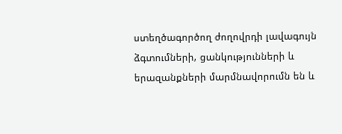ստեղծագործող ժողովրդի լավագույն ձգտումների, ցանկությունների և երազանքների մարմնավորումն են և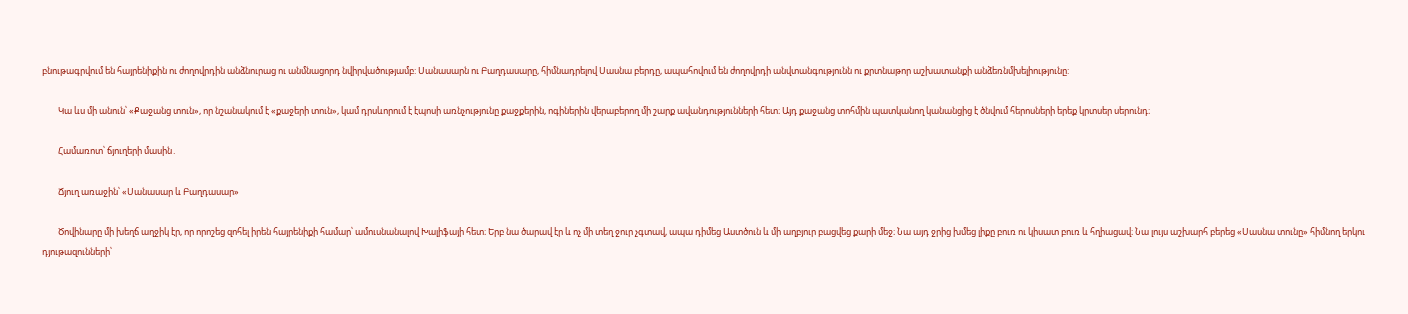բնութագրվում են հայրենիքին ու ժողովրդին անձնուրաց ու անմնացորդ նվիրվածությամբ: Սանասարն ու Բաղդասարը, հիմնադրելով Սասնա բերդը, ապահովում են ժողովրդի անվտանգությունն ու քրտնաթոր աշխատանքի անձեռնմխելիությունը:

        Կա ևս մի անուն՝ «Քաջանց տուն», որ նշանակում է «քաջերի տուն», կամ դրսևորում է էպոսի առնչությունը քաջքերին, ոգիներին վերաբերող մի շարք ավանդությունների հետ։ Այդ քաջանց տոհմին պատկանող կանանցից է ծնվում հերոսների երեք կրտսեր սերունդ։

        Համառոտ՝ ճյուղերի մասին․

        Ճյուղ առաջին՝ «Սանասար և Բաղդասար»

        Ծովինարը մի խեղճ աղջիկ էր, որ որոշեց զոհել իրեն հայրենիքի համար՝ ամուսնանալով Խալիֆայի հետ։ Երբ նա ծարավ էր և ոչ մի տեղ ջուր չգտավ, ապա դիմեց Աստծուն և մի աղբյուր բացվեց քարի մեջ։ Նա այդ ջրից խմեց լիքը բուռ ու կիսատ բուռ և հղիացավ։ Նա լույս աշխարհ բերեց «Սասնա տունը» հիմնող երկու դյութազունների՝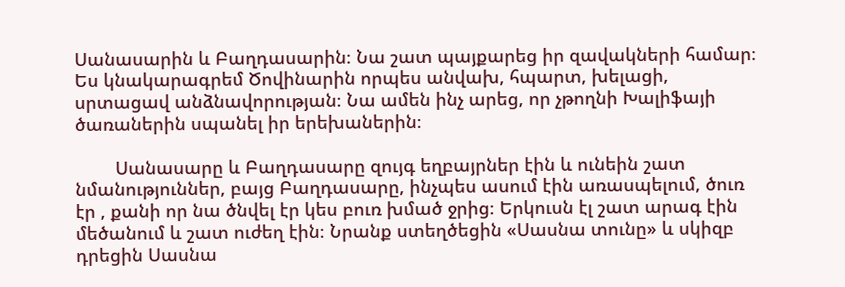Սանասարին և Բաղդասարին։ Նա շատ պայքարեց իր զավակների համար։ Ես կնակարագրեմ Ծովինարին որպես անվախ, հպարտ, խելացի, սրտացավ անձնավորության։ Նա ամեն ինչ արեց, որ չթողնի Խալիֆայի ծառաներին սպանել իր երեխաներին։

        Սանասարը և Բաղդասարը զույգ եղբայրներ էին և ունեին շատ նմանություններ, բայց Բաղդասարը, ինչպես ասում էին առասպելում, ծուռ էր , քանի որ նա ծնվել էր կես բուռ խմած ջրից։ Երկուսն էլ շատ արագ էին մեծանում և շատ ուժեղ էին։ Նրանք ստեղծեցին «Սասնա տունը» և սկիզբ դրեցին Սասնա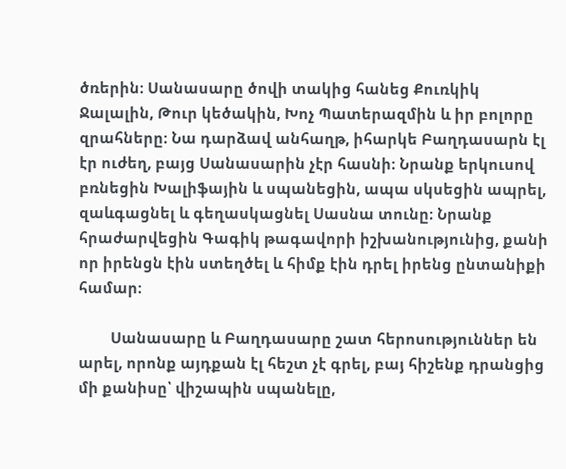ծռերին։ Սանասարը ծովի տակից հանեց Քուռկիկ Ջալալին, Թուր կեծակին, Խոչ Պատերազմին և իր բոլորը զրահները։ Նա դարձավ անհաղթ, իհարկե Բաղդասարն էլ էր ուժեղ, բայց Սանասարին չէր հասնի։ Նրանք երկուսով բռնեցին Խալիֆային և սպանեցին, ապա սկսեցին ապրել, զաևգացնել և գեղասկացնել Սասնա տունը։ Նրանք հրաժարվեցին Գագիկ թագավորի իշխանությունից, քանի որ իրենցն էին ստեղծել և հիմք էին դրել իրենց ընտանիքի համար։

        Սանասարը և Բաղդասարը շատ հերոսություններ են արել, որոնք այդքան էլ հեշտ չէ գրել, բայ հիշենք դրանցից մի քանիսը՝ վիշապին սպանելը,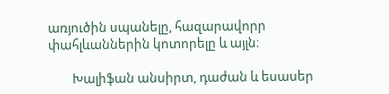առյուծին սպանելը, հազարավորր փահլևաններին կոտորելը և այլն։

        Խալիֆան անսիրտ, դաժան և եսասեր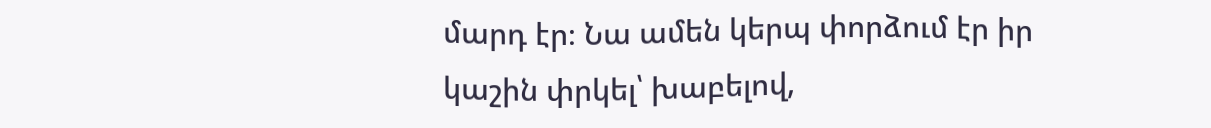մարդ էր։ Նա ամեն կերպ փորձում էր իր կաշին փրկել՝ խաբելով,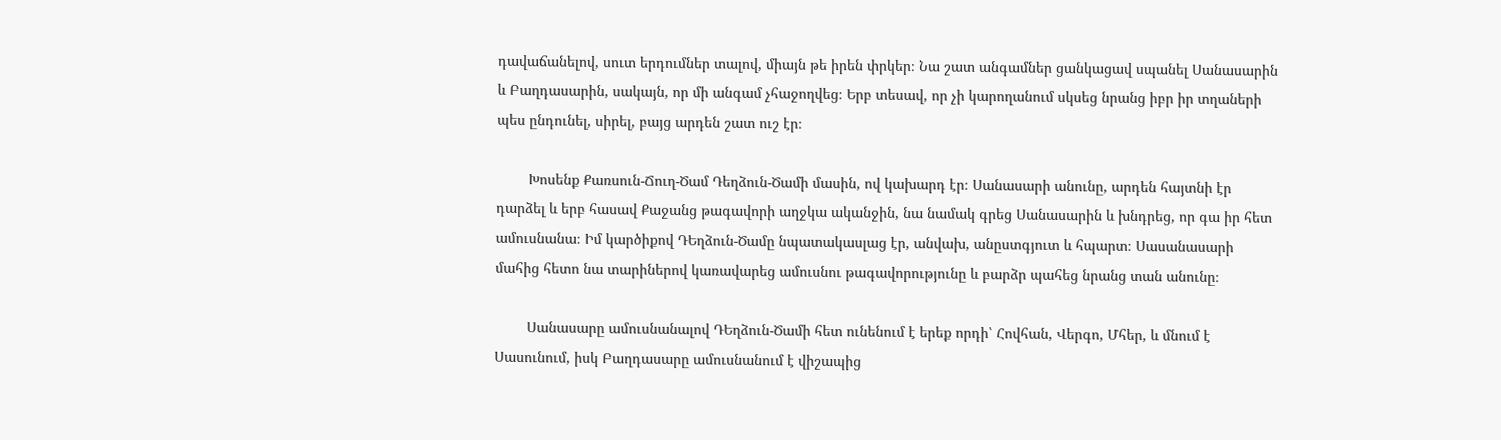դավաճանելով, սուտ երդումներ տալով, միայն թե իրեն փրկեր։ Նա շատ անգամներ ցանկացավ սպանել Սանասարին և Բաղդասարին, սակայն, որ մի անգամ չհաջողվեց։ Երբ տեսավ, որ չի կարողանում սկսեց նրանց իբր իր տղաների պես ընդունել, սիրել, բայց արդեն շատ ուշ էր։

        Խոսենք Քառսուն-Ճուղ-Ծամ Դեղձուն-Ծամի մասին, ով կախարդ էր։ Սանասարի անունը, արդեն հայտնի էր դարձել և երբ հասավ Քաջանց թագավորի աղջկա ականջին, նա նամակ գրեց Սանասարին և խնդրեց, որ գա իր հետ ամուսնանա։ Իմ կարծիքով ԴԵղձուն-Ծամը նպատակասլաց էր, անվախ, անըստգյուտ և հպարտ։ Սասանասարի մահից հետո նա տարիներով կառավարեց ամուսնու թագավորությունը և բարձր պահեց նրանց տան անունը։

        Սանասարը ամուսնանալով ԴԵղձուն-Ծամի հետ ունենում է երեք որդի՝ Հովհան, Վերգո, Մհեր, և մնում է Սասունում, իսկ Բաղդասարը ամուսնանում է վիշապից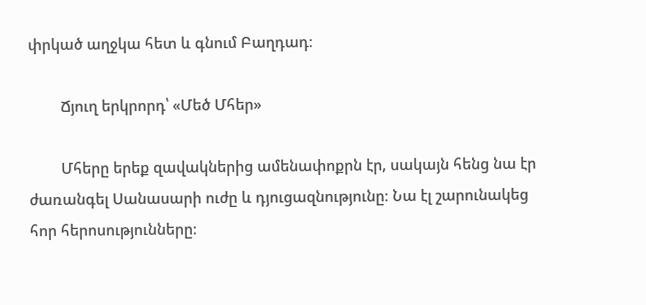փրկած աղջկա հետ և գնում Բաղդադ։

        Ճյուղ երկրորդ՝ «Մեծ Մհեր»

        Մհերը երեք զավակներից ամենափոքրն էր, սակայն հենց նա էր ժառանգել Սանասարի ուժը և դյուցազնությունը։ Նա էլ շարունակեց հոր հերոսությունները։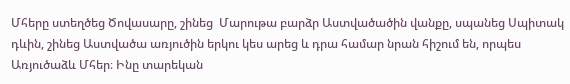Մհերը ստեղծեց Ծովասարը, շինեց  Մարութա բարձր Աստվածածին վանքը, սպանեց Սպիտակ դևին, շինեց Աստվածա առյուծին երկու կես արեց և դրա համար նրան հիշում են, որպես Առյուծաձև Մհեր։ Ինը տարեկան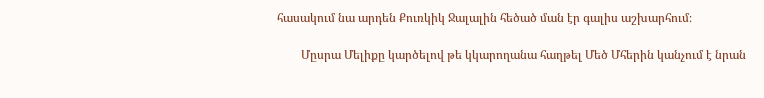հասակում նա արդեն Քուռկիկ Ջալալին հեծած ման էր գալիս աշխարհում։

        Մըսրա Մելիքը կարծելով թե կկարողանա հաղթել Մեծ Մհերին կանչում է նրան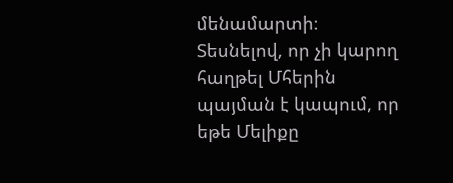մենամարտի։ Տեսնելով, որ չի կարող հաղթել Մհերին պայման է կապում, որ եթե Մելիքը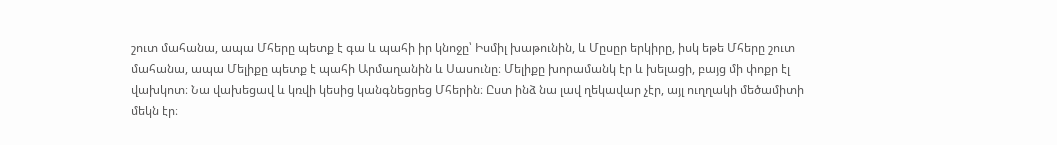շուտ մահանա, ապա Մհերը պետք է գա և պահի իր կնոջը՝ Իսմիլ խաթունին, և Մըսըր երկիրը, իսկ եթե Մհերը շուտ մահանա, ապա Մելիքը պետք է պահի Արմաղանին և Սասունը։ Մելիքը խորամանկ էր և խելացի, բայց մի փոքր էլ վախկոտ։ Նա վախեցավ և կռվի կեսից կանգնեցրեց Մհերին։ Ըստ ինձ նա լավ ղեկավար չէր, այլ ուղղակի մեծամիտի մեկն էր։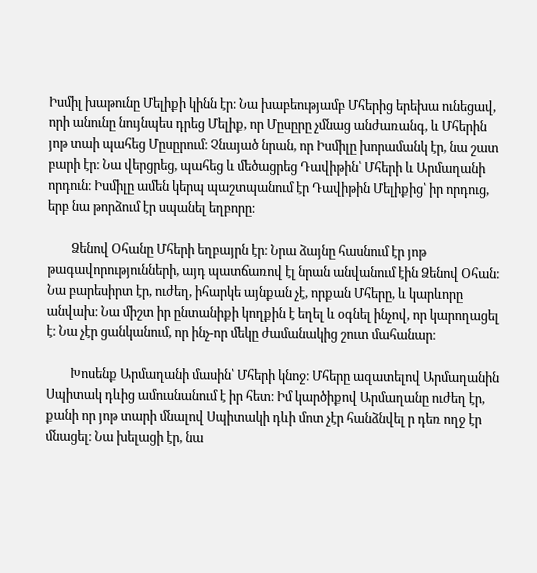Իսմիլ խաթունը Մելիքի կինն էր։ Նա խաբեությամբ Մհերից երեխա ունեցավ, որի անունը նույնպես դրեց Մելիք, որ Մըսըրը չմնաց անժառանգ, և Մհերին յոթ տաի պահեց Մըսըրում։ Չնայած նրան, որ Իսմիլը խորամանկ էր, նա շատ բարի էր։ Նա վերցրեց, պահեց և մեծացրեց Դավիթին՝ Մհերի և Արմաղանի որդուն։ Իսմիլը ամեն կերպ պաշտպանում էր Դավիթին Մելիքից՝ իր որդուց,  երբ նա թորձում էր սպանել եղբորը։

        Ձենով Օհանը Մհերի եղբայրն էր։ Նրա ձայնը հասնում էր յոթ թագավորությունների, այդ պատճառով էլ նրան անվանում էին Ձենով Օհան։ Նա բարեսիրտ էր, ուժեղ, իհարկե այնքան չէ, որքան Մհերը, և կարևորը անվախ։ Նա միշտ իր ընտանիքի կողքին է եղել և օգնել ինչով, որ կարողացել է։ Նա չէր ցանկանում, որ ինչ-որ մեկը ժամանակից շուտ մահանար։

        Խոսենք Արմաղանի մասին՝ Մհերի կնոջ։ Մհերը ազատելով Արմաղանին Սպիտակ դևից ամուսնանում է իր հետ։ Իմ կարծիքով Արմաղանը ուժեղ էր, քանի որ յոթ տարի մնալով Սպիտակի դևի մոտ չէր հանձնվել ր դեռ ողջ էր մնացել։ Նա խելացի էր, նա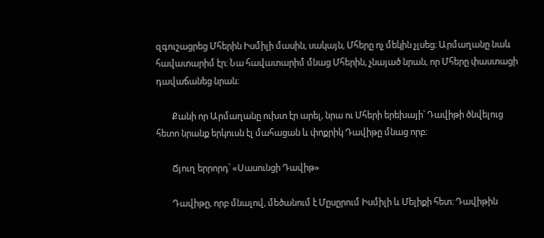զգուշացրեց Մհերին Իսմիլի մասին, սակայն, Մհերը ոչ մեկին չլսեց։ Արմաղանը նաև հավատարիմ էր։ Նա հավատարիմ մնաց Մհերին, չնայած նրան, որ Մհերը փաստացի դավաճանեց նրան։

        Քանի որ Արմաղանը ուխտ էր արել, նրա ու Մհերի երեխայի՝ Դավիթի ծնվելուց հետո նրանք երկուսն էլ մահացան և փոքրիկ Դավիթը մնաց որբ։

        Ճյուղ երրորդ՝ «Սասունցի Դավիթ»

        Դավիթը, որբ մնալով, մեծանում է Մըսըրում Իսմիլի և Մելիքի հետ։ Դավիթին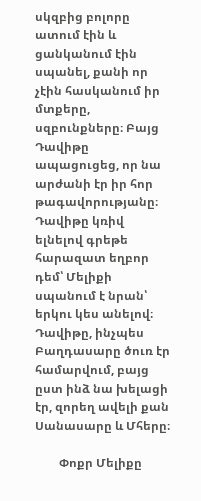սկզբից բոլորը ատում էին և ցանկանում էին սպանել, քանի որ չէին հասկանում իր մտքերը, սզբունքները։ Բայց Դավիթը ապացուցեց, որ նա արժանի էր իր հոր թագավորությանը։ Դավիթը կռիվ ելնելով գրեթե հարազատ եղբոր դեմ՝ Մելիքի սպանում է նրան՝ երկու կես անելով։ Դավիթը, ինչպես Բաղդասարը ծուռ էր համարվում, բայց ըստ ինձ նա խելացի էր, զորեղ ավելի քան Սանասարը և Մհերը։

        Փոքր Մելիքը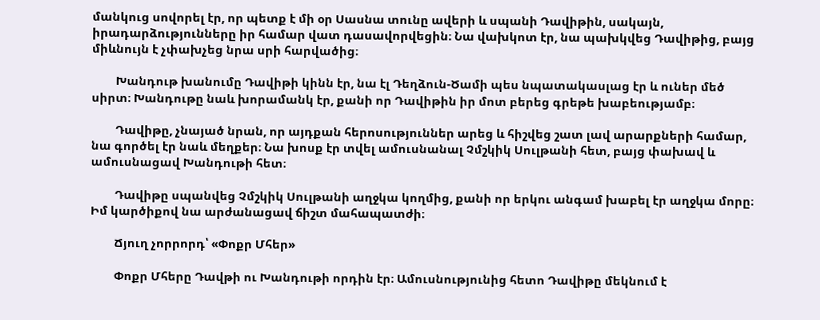մանկուց սովորել էր, որ պետք է մի օր Սասնա տունը ավերի և սպանի Դավիթին, սակայն, իրադարձությունները իր համար վատ դասավորվեցին։ Նա վախկոտ էր, նա պախկվեց Դավիթից, բայց միևնույն է չփախչեց նրա սրի հարվածից։

        Խանդութ խանումը Դավիթի կինն էր, նա էլ Դեղձուն-Ծամի պես նպատակասլաց էր և ուներ մեծ սիրտ։ Խանդութը նաև խորամանկ էր, քանի որ Դավիթին իր մոտ բերեց գրեթե խաբեությամբ։

        Դավիթը, չնայած նրան, որ այդքան հերոսություններ արեց և հիշվեց շատ լավ արարքների համար, նա գործել էր նաև մեղքեր։ Նա խոսք էր տվել ամուսնանալ Չմշկիկ Սուլթանի հետ, բայց փախավ և ամուսնացավ Խանդութի հետ։

        Դավիթը սպանվեց Չմշկիկ Սուլթանի աղջկա կողմից, քանի որ երկու անգամ խաբել էր աղջկա մորը։ Իմ կարծիքով նա արժանացավ ճիշտ մահապատժի։

        Ճյուղ չորրորդ՝ «Փոքր Մհեր»

        Փոքր Մհերը Դավթի ու Խանդութի որդին էր։ Ամուսնությունից հետո Դավիթը մեկնում է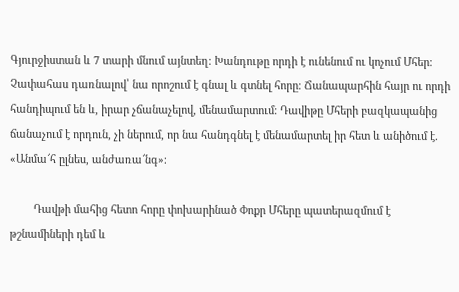Գյուրջիստան և 7 տարի մնում այնտեղ։ Խանդութը որդի է ունենում ու կոչում Մհեր։ Չափահաս դառնալով՝ նա որոշում է գնալ և գտնել հորը։ Ճանապարհին հայր ու որդի հանդիպում են և, իրար չճանաչելով, մենամարտում։ Դավիթը Մհերի բազկապանից ճանաչում է որդուն, չի ներում, որ նա հանդգնել է մենամարտել իր հետ և անիծում է. «Անմա՜հ ըլնես, անժառա՜նգ»։

        Դավթի մահից հետո հորը փոխարինած Փոքր Մհերը պատերազմում է թշնամիների դեմ և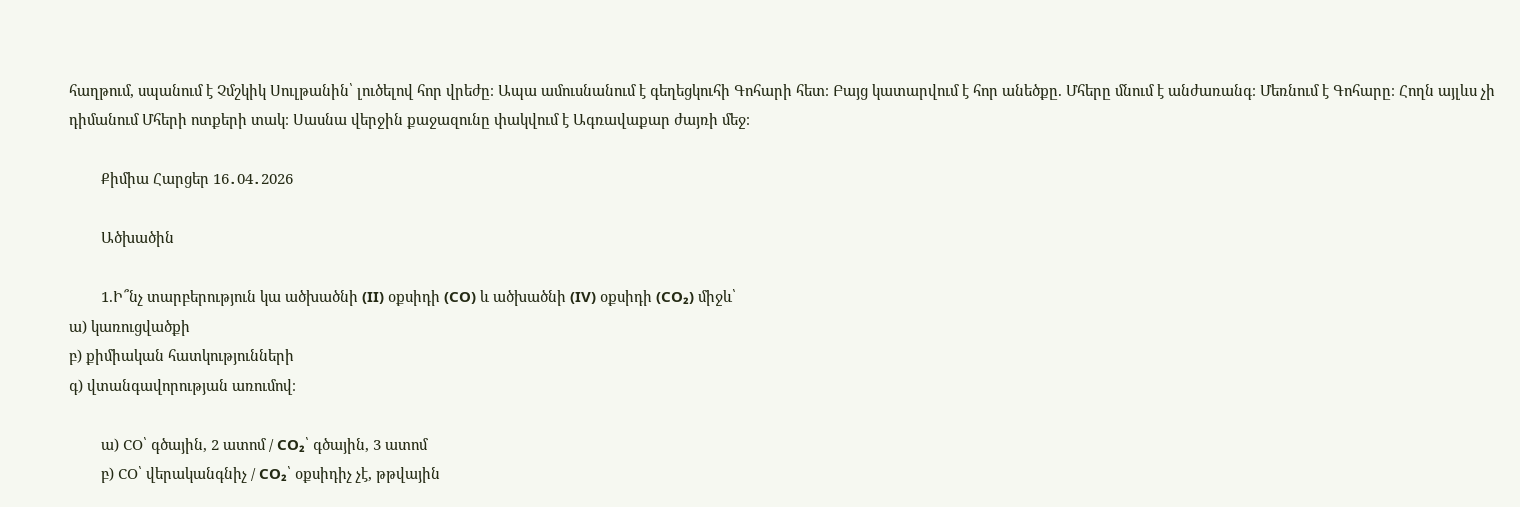հաղթում, սպանում է Չմշկիկ Սուլթանին՝ լուծելով հոր վրեժը։ Ապա ամուսնանում է գեղեցկուհի Գոհարի հետ։ Բայց կատարվում է հոր անեծքը. Մհերը մնում է անժառանգ։ Մեռնում է Գոհարը։ Հողն այլևս չի դիմանում Մհերի ոտքերի տակ։ Սասնա վերջին քաջազունը փակվում է Ագռավաքար ժայռի մեջ։

        Քիմիա Հարցեր 16․04․2026

        Ածխածին

        1.Ի՞նչ տարբերություն կա ածխածնի (II) օքսիդի (CO) և ածխածնի (IV) օքսիդի (CO₂) միջև՝
ա) կառուցվածքի
բ) քիմիական հատկությունների
գ) վտանգավորության առումով։

        ա) CO՝ գծային, 2 ատոմ / CO₂՝ գծային, 3 ատոմ
        բ) CO՝ վերականգնիչ / CO₂՝ օքսիդիչ չէ, թթվային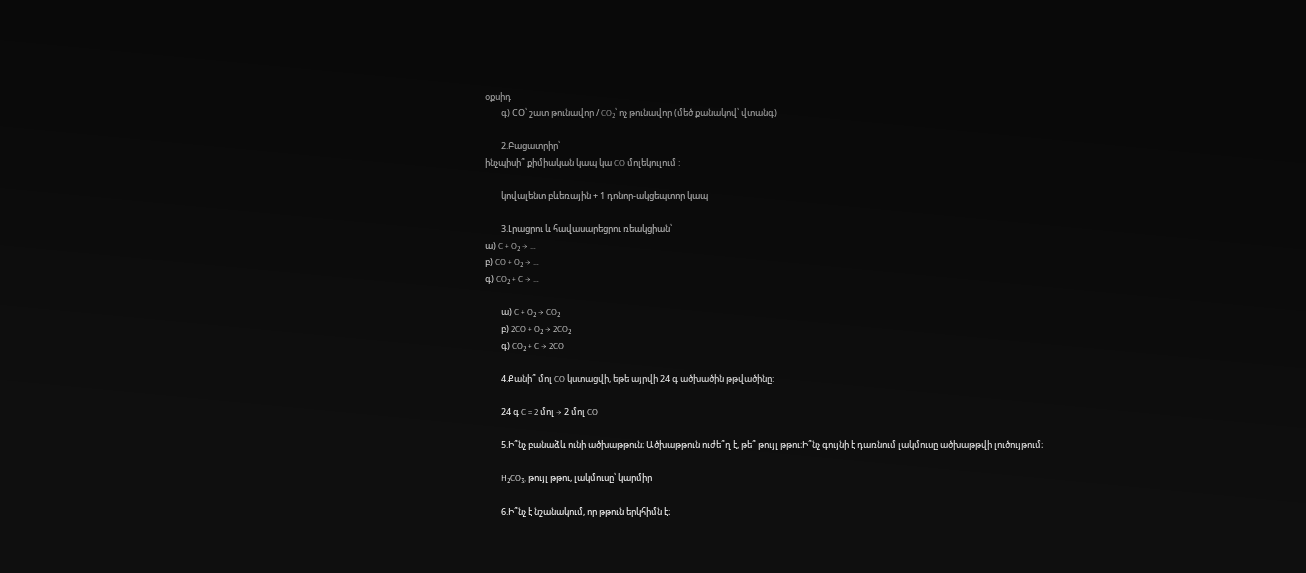օքսիդ
        գ) CO՝ շատ թունավոր / CO₂՝ ոչ թունավոր (մեծ քանակով՝ վտանգ)

        2.Բացատրիր՝
ինչպիսի՞ քիմիական կապ կա CO մոլեկուլում :

        կովալենտ բևեռային + 1 դոնոր-ակցեպտոր կապ

        3.Լրացրու և հավասարեցրու ռեակցիան՝
ա) C + O₂ → …
բ) CO + O₂ → …
գ) CO₂ + C → …

        ա) C + O₂ → CO₂
        բ) 2CO + O₂ → 2CO₂
        գ) CO₂ + C → 2CO

        4.Քանի՞ մոլ CO կստացվի, եթե այրվի 24 գ ածխածին թթվածինը:

        24 գ C = 2 մոլ → 2 մոլ CO

        5.Ի՞նչ բանաձև ունի ածխաթթուն։ Ածխաթթուն ուժե՞ղ է, թե՞ թույլ թթու։Ի՞նչ գույնի է դառնում լակմուսը ածխաթթվի լուծույթում։

        H₂CO₃, թույլ թթու, լակմուսը՝ կարմիր

        6.Ի՞նչ է նշանակում, որ թթուն երկհիմն է։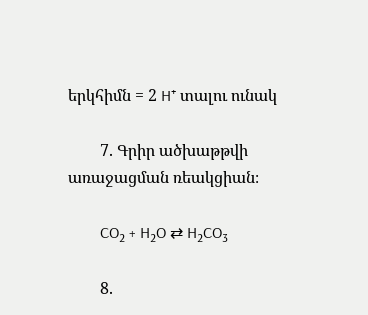երկհիմն = 2 H⁺ տալու ունակ

        7. Գրիր ածխաթթվի առաջացման ռեակցիան։

        CO₂ + H₂O ⇄ H₂CO₃

        8.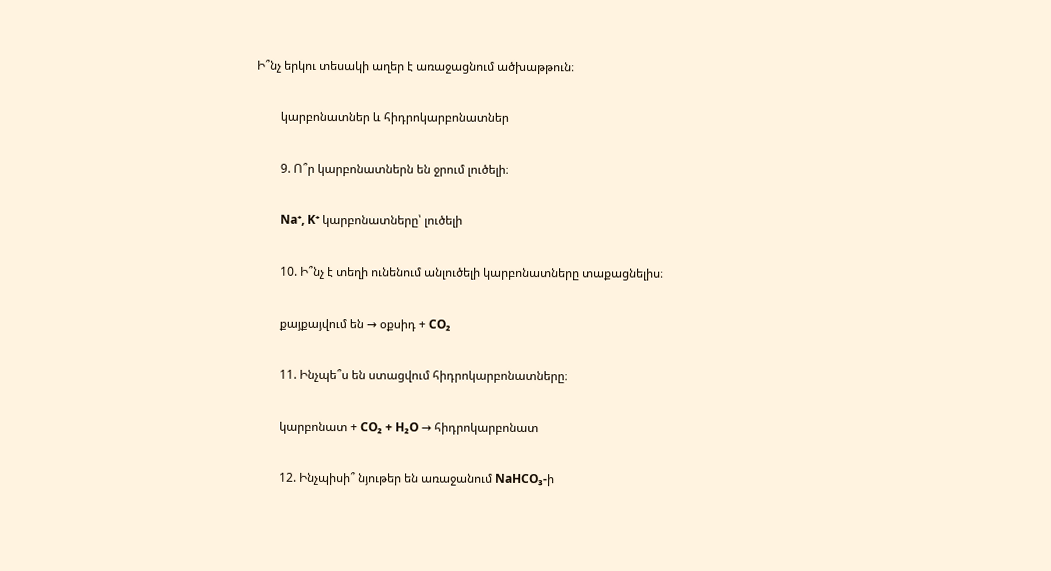Ի՞նչ երկու տեսակի աղեր է առաջացնում ածխաթթուն։

        կարբոնատներ և հիդրոկարբոնատներ

        9. Ո՞ր կարբոնատներն են ջրում լուծելի։

        Na⁺, K⁺ կարբոնատները՝ լուծելի

        10. Ի՞նչ է տեղի ունենում անլուծելի կարբոնատները տաքացնելիս։

        քայքայվում են → օքսիդ + CO₂

        11. Ինչպե՞ս են ստացվում հիդրոկարբոնատները։

        կարբոնատ + CO₂ + H₂O → հիդրոկարբոնատ

        12. Ինչպիսի՞ նյութեր են առաջանում NaHCO₃-ի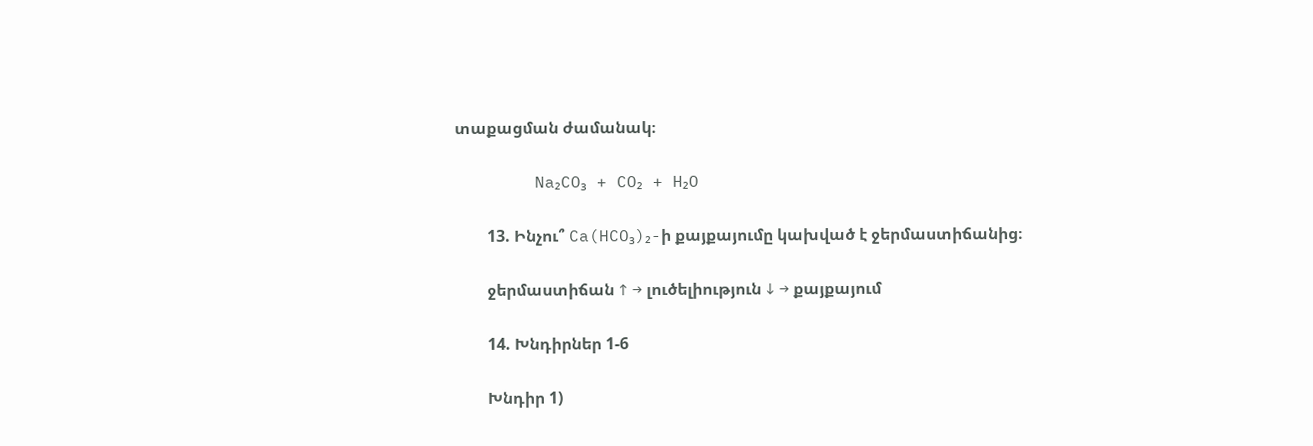տաքացման ժամանակ։

        Na₂CO₃ + CO₂ + H₂O

        13. Ինչու՞ Ca(HCO₃)₂-ի քայքայումը կախված է ջերմաստիճանից։

        ջերմաստիճան ↑ → լուծելիություն ↓ → քայքայում

        14. Խնդիրներ 1-6

        Խնդիր 1)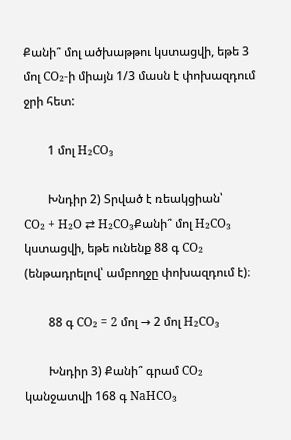Քանի՞ մոլ ածխաթթու կստացվի, եթե 3 մոլ CO₂-ի միայն 1/3 մասն է փոխազդում ջրի հետ:

        1 մոլ H₂CO₃

        Խնդիր 2) Տրված է ռեակցիան՝
CO₂ + H₂O ⇄ H₂CO₃Քանի՞ մոլ H₂CO₃ կստացվի, եթե ունենք 88 գ CO₂ (ենթադրելով՝ ամբողջը փոխազդում է)։

        88 գ CO₂ = 2 մոլ → 2 մոլ H₂CO₃

        Խնդիր 3) Քանի՞ գրամ CO₂ կանջատվի 168 գ NaHCO₃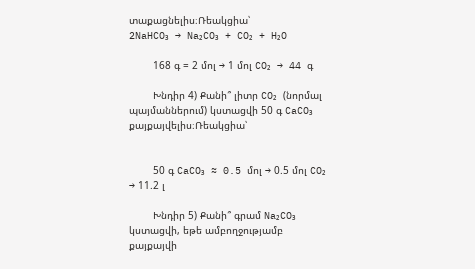տաքացնելիս։Ռեակցիա՝
2NaHCO₃ → Na₂CO₃ + CO₂ + H₂O

        168 գ = 2 մոլ → 1 մոլ CO₂ → 44 գ

        Խնդիր 4) Քանի՞ լիտր CO₂ (նորմալ պայմաններում) կստացվի 50 գ CaCO₃ քայքայվելիս։Ռեակցիա՝


        50 գ CaCO₃ ≈ 0.5 մոլ → 0.5 մոլ CO₂ → 11.2 լ

        Խնդիր 5) Քանի՞ գրամ Na₂CO₃ կստացվի, եթե ամբողջությամբ քայքայվի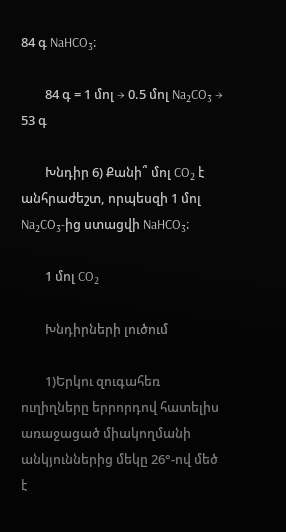84 գ NaHCO₃։

        84 գ = 1 մոլ → 0.5 մոլ Na₂CO₃ → 53 գ

        Խնդիր 6) Քանի՞ մոլ CO₂ է անհրաժեշտ, որպեսզի 1 մոլ Na₂CO₃-ից ստացվի NaHCO₃։

        1 մոլ CO₂

        Խնդիրների լուծում

        1)Երկու զուգահեռ ուղիղները երրորդով հատելիս առաջացած միակողմանի անկյուններից մեկը 26°-ով մեծ է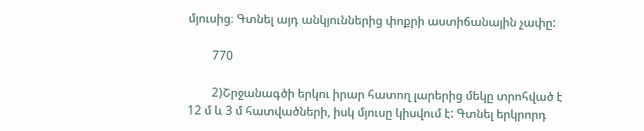մյուսից։ Գտնել այդ անկյուններից փոքրի աստիճանային չափը:

        770

        2)Շրջանագծի երկու իրար հատող լարերից մեկը տրոհված է 12 մ և 3 մ հատվածների, իսկ մյուսը կիսվում է: Գտնել երկրորդ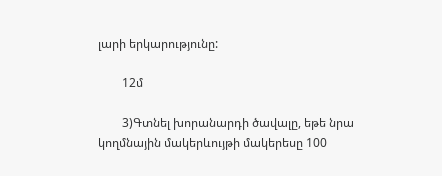լարի երկարությունը:

        12մ

        3)Գտնել խորանարդի ծավալը, եթե նրա կողմնային մակերևույթի մակերեսը 100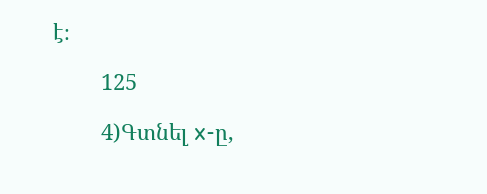է։

        125

        4)Գտնել x-ը,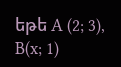եթե A (2; 3), B(x; 1)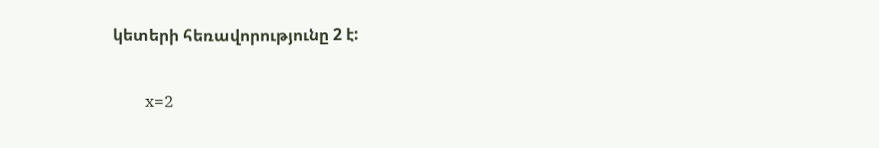կետերի հեռավորությունը 2 է:

        x=2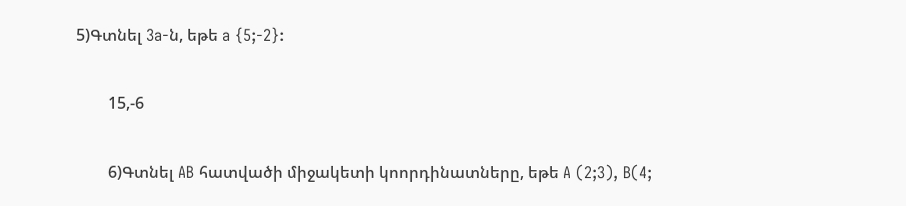5)Գտնել 3a-ն, եթե a {5;-2}:

        15,-6

        6)Գտնել AB հատվածի միջակետի կոորդինատները, եթե A (2;3), B(4;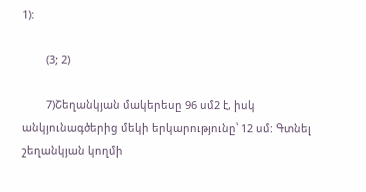1):

        (3; 2)

        7)Շեղանկյան մակերեսը 96 սմ2 է, իսկ անկյունագծերից մեկի երկարությունը՝ 12 սմ: Գտնել շեղանկյան կողմի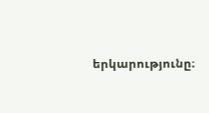երկարությունը։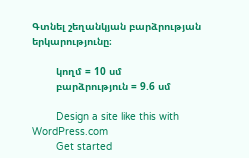Գտնել շեղանկյան բարձրության երկարությունը։

        կողմ = 10 սմ
        բարձրություն = 9.6 սմ

        Design a site like this with WordPress.com
        Get started